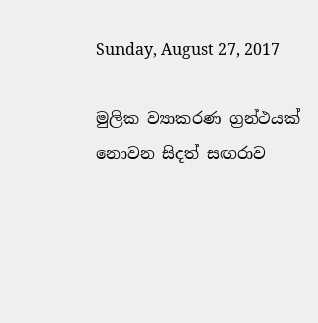Sunday, August 27, 2017

මුලික ව්‍යාකරණ ග්‍රන්ථයක් නොවන සිදත් සඟරාව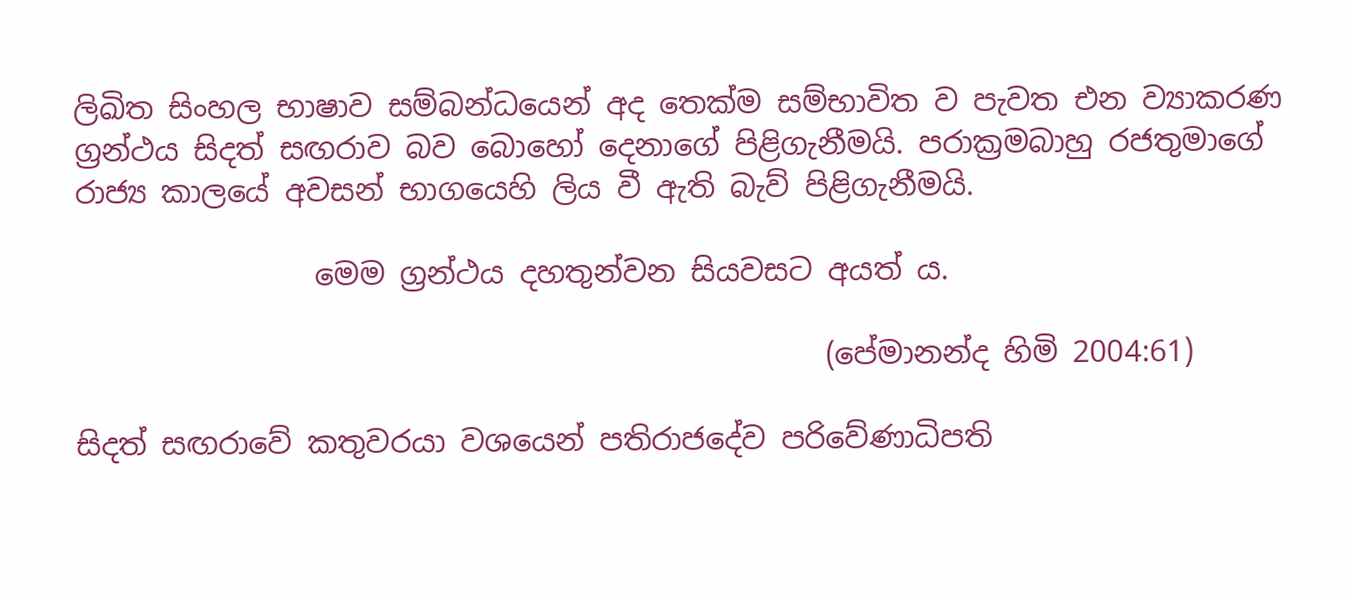ලිඛිත සිංහල භාෂාව සම්බන්ධයෙන් අද තෙක්ම සම්භාවිත ව පැවත එන ව්‍යාකරණ ග්‍රන්ථය සිදත් සඟරාව බව බොහෝ දෙනාගේ පිළිගැනීමයි. පරාක්‍රමබාහු රජතුමාගේ රාජ්‍ය කාලයේ අවසන් භාගයෙහි ලිය වී ඇති බැව් පිළිගැනීමයි.

                මෙම ග්‍රන්ථය දහතුන්වන සියවසට අයත් ය.

                                                  (පේමානන්ද හිමි 2004:61)

සිදත් සඟරාවේ කතුවරයා වශයෙන් පතිරාජදේව පරිවේණාධිපති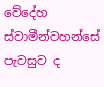වේදේහ ස්වාමීන්වහන්සේ  පැවසුව ද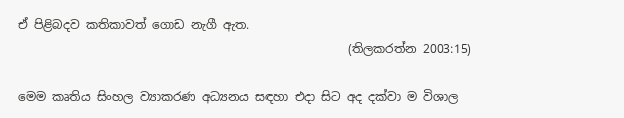ඒ පිළිබදව කතිකාවත් ගොඩ නැගී ඇත.
                                                       (තිලකරත්න 2003:15)

මෙම කෘතිය සිංහල ව්‍යාකරණ අධ්‍යනය සඳහා එදා සිට අද දක්වා ම විශාල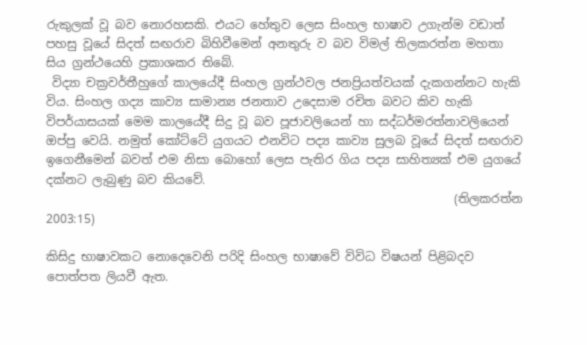රුකුලක් වූ බව නොරහසකි. එයට හේතුව ලෙස සිංහල භාෂාව උගැන්ම වඩාත් පහසු වූයේ සිදත් සඟරාව බිහිවීමෙන් අනතුරු ව බව විමල් තිලකරත්න මහතා සිය ග්‍රන්ථයෙහි ප්‍රකාශකර තිබේ.
 විද්‍යා චක්‍රවර්තීහුගේ කාලයේදී සිංහල ග්‍රන්ථවල ජනප්‍රියත්වයක් දැකගන්නට හැකි විය. සිංහල ගද්‍ය කාව්‍ය සාමාන්‍ය ජනතාව උදෙසාම රචිත බවට කිව හැකි විපර්යාසයක් මෙම කාලයේදී සිදු වූ බව පූජාවලියෙන් හා සද්ධර්මරත්නාවලියෙන් ඔප්පු වෙයි. නමුත් කෝට්ටේ යුගයට එනවිට පද්‍ය කාව්‍ය සුලබ වූයේ සිදත් සඟරාව ඉගෙනීමෙන් බවත් එම නිසා බොහෝ ලෙස පැතිර ගිය පද්‍ය සාහිත්‍යක් එම යුගයේ දක්නට ලැබුණු බව කියවේ.
                                                                    (තිලකරත්න 2003:15)

කිසිදු භාෂාවකට නොදෙවෙනි පරිදි සිංහල භාෂාවේ විවිධ විෂයන් පිළිබදව පොත්පත ලියවී ඇත.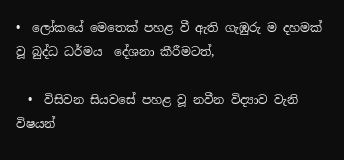•  ලෝකයේ මෙතෙක් පහළ වී ඇති ගැඹුරු ම දහමක් වූ බුද්ධ ධර්මය  දේශනා කීරීමටත්,

  •  විසිවන සියවසේ පහළ වූ නවීන විද්‍යාව වැනි විෂයන්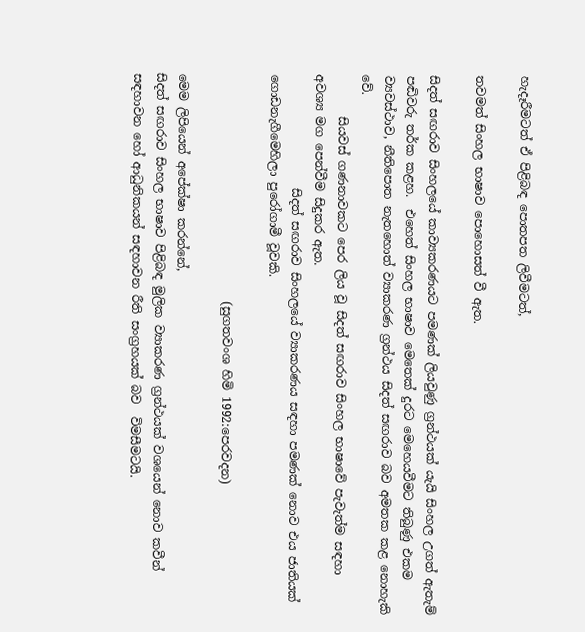හැදෑරීමටත් ඒ පිළිබඳ පොතපත ලිවීමටත්,

තවමත් සිංහල භාෂාව පොහොසත් වී ඇත.

සිදත් සඟරාව සිංහලයේ කාව්‍යකරණයට පමණක් ලියවුණු ග්‍රන්ථයක් යැයි සිංහල උගත් ඇතැම් පඬිවරු තර්ක කළහ.  එහෙත් සිංහල භාෂාව මෙතෙක් දුරට මෙහෙයවීමට තිබුණු එකම ව්‍යවස්ථාව, නීතිපොත නැතහොත් ව්‍යාකරණ ග්‍රන්ථය සිදත් සඟරාව බව අමතක කළ නොහැකි වේ.
       සියවස් ගණනාවකට පෙර ලිය වූ සිදත් සඟරාව සිංහල භාෂාවේ පැවැත්ම සඳහා අවශ්‍ය මග පෙන්වීම සිදුකර ඇත.
                   සිදත් සඟරාව සිංහලයේ ව්‍යාකරණය සඳහා පමණක් නොව එය ජාතියක් ගොඩනැගීමෙහිලා පුරෝගාමී වූවකි.

                                      (සුගතවංශ හිමි 1992:පෙරවදන)

මෙම ලිපියෙන් අපේක්ෂා කරන්නේ,
සිදත් සඟරාව සිංහල භාෂාව පිළිබඳ මුලික ව්‍යාකරණ ග්‍රන්ථයක් වශයෙන් නොව කවීන් සඳහාවන හෝ ආධුනිකයන් සඳහාවන රීති සංග්‍රහයක් බව  විමසීමටයි.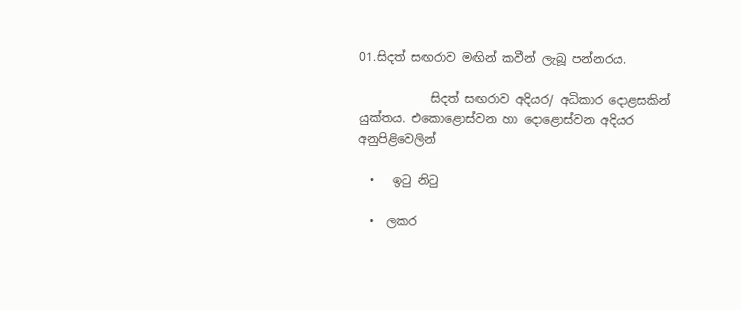01.සිදත් සඟරාව මඟින් කවීන් ලැබූ පන්නරය.

            සිදත් සඟරාව අදියර/ අධිකාර දොළසකින් යුක්තය. එකොළොස්වන හා දොළොස්වන අදියර අනුපිළිවෙලින්

  •   ඉටු නිටු

  •  ලකර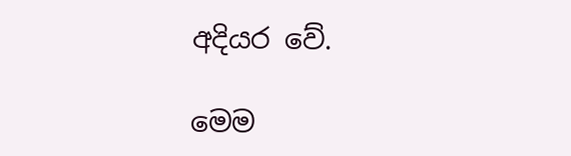අදියර වේ.

මෙම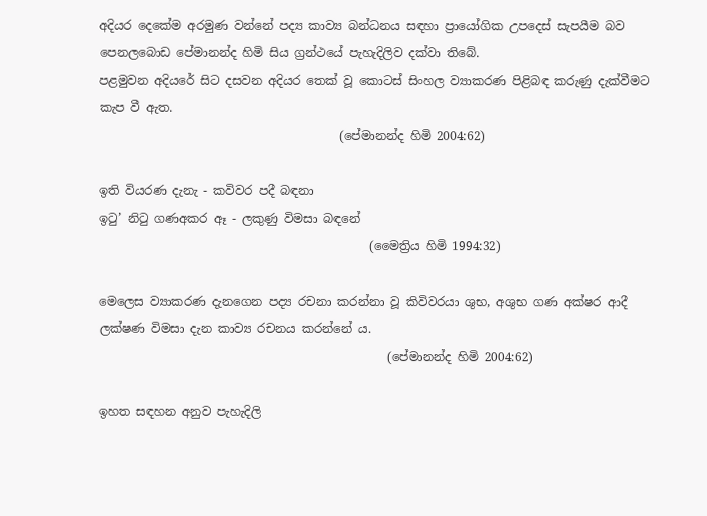අදියර දෙකේම අරමුණ වන්නේ පද්‍ය කාව්‍ය බන්ධනය සඳහා ප්‍රායෝගික උපදෙස් සැපයීම බව පෙනලබොඩ පේමානන්ද හිමි සිය ග්‍රන්ථයේ පැහැදිලිව දක්වා තිබේ.
පළමුවන අදියරේ සිට දසවන අදියර තෙක් වූ කොටස් සිංහල ව්‍යාකරණ පිළිබඳ කරුණු දැක්වීමට කැප වී ඇත.
                                        (පේමානන්ද හිමි 2004:62)

ඉති වියරණ දැනැ - කවිවර පදී බඳනා
ඉටු’ නිටු ගණඅකර ඈ - ලකුණු විමසා බඳනේ
                                             (මෛත්‍රිය හිමි 1994:32)

මෙලෙස ව්‍යාකරණ දැනගෙන පද්‍ය රචනා කරන්නා වූ කිවිවරයා ශුභ, අශුභ ගණ අක්ෂර ආදී ලක්ෂණ විමසා දැන කාව්‍ය රචනය කරන්නේ ය.
                                                (පේමානන්ද හිමි 2004:62)

ඉහත සඳහන අනුව පැහැදිලි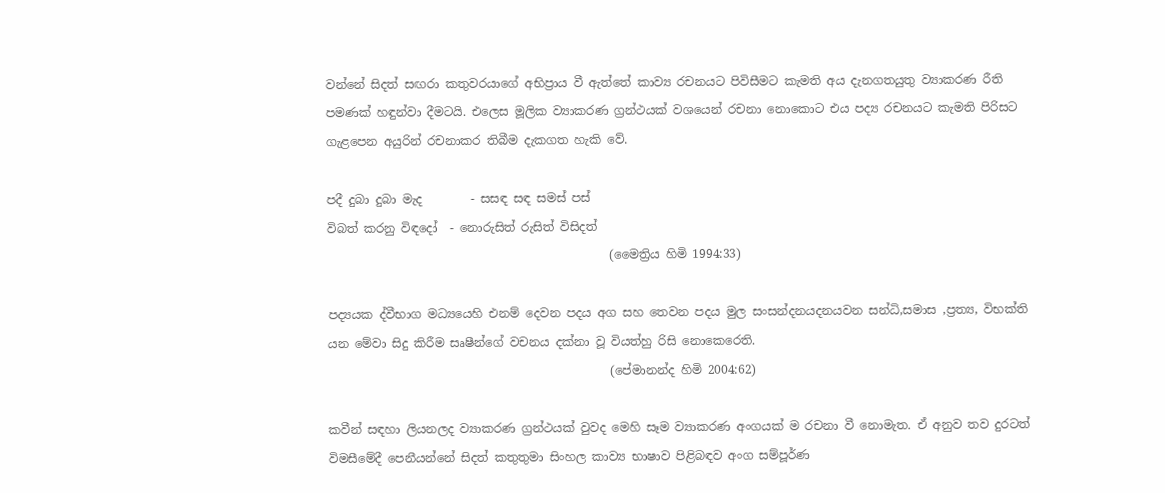වන්නේ සිදත් සඟරා කතුවරයාගේ අභිප්‍රාය වී ඇත්තේ කාව්‍ය රචනයට පිවිසීමට කැමති අය දැනගතයුතු ව්‍යාකරණ රීති පමණක් හඳුන්වා දීමටයි. එලෙස මූලික ව්‍යාකරණ ග්‍රන්ථයක් වශයෙන් රචනා නොකොට එය පද්‍ය රචනයට කැමති පිරිසට ගැළපෙන අයුරින් රචනාකර තිබීම දැකගත හැකි වේ.

පදී දුබා දුබා මැද        - සසඳ සඳ සමස් පස්
විබත් කරනු විඳදෝ  - නොරුසිත් රුසිත් විසිදත්
                                               (මෛත්‍රිය හිමි 1994:33)

පද්‍යයක ද්වීභාග මධ්‍යයෙහි එනම් දෙවන පදය අග සහ තෙවන පදය මුල සංසන්දනයදනයවන සන්ධි,සමාස ,ප්‍රත්‍ය, විභක්ති යන මේවා සිදු කිරීම සෘෂීන්ගේ වචනය දක්නා වූ වියත්හු රිසි නොකෙරෙති.
                                               (පේමානන්ද හිමි 2004:62)

කවීන් සඳහා ලියනලද ව්‍යාකරණ ග්‍රන්ථයක් වුවද මෙහි සෑම ව්‍යාකරණ අංගයක් ම රචනා වී නොමැත. ඒ අනුව තව දුරටත් විමසීමේදී පෙනීයන්නේ සිදත් කතුතුමා සිංහල කාව්‍ය භාෂාව පිළිබඳව අංග සම්පූර්ණ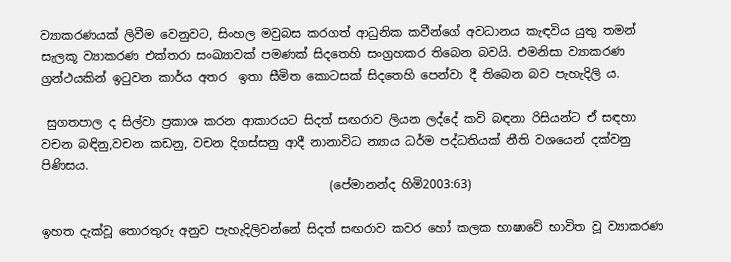ව්‍යාකරණයක් ලිවීම වෙනුවට, සිංහල මවුබස කරගත් ආධුනික කවීන්ගේ අවධානය කැඳවිය යුතු තමන් සැලකූ ව්‍යාකරණ එක්තරා සංඛ්‍යාවක් පමණක් සිදතෙහි සංග්‍රහකර තිබෙන බවයි. එමනිසා ව්‍යාකරණ ග්‍රන්ථයකින් ඉටුවන කාර්ය අතර  ඉතා සීමිත කොටසක් සිදතෙහි පෙන්වා දී තිබෙන බව පැහැදිලි ය.

 සුගතපාල ද සිල්වා ප්‍රකාශ කරන ආකාරයට සිදත් සඟරාව ලියන ලද්දේ කවි බඳනා රිසියන්ට ඒ සඳහා වචන බඳිනු,වචන කඩනු, වචන දිගස්සනු ආදී නානාවිධ න්‍යාය ධර්ම පද්ධතියක් නීති වශයෙන් දක්වනු පිණිසය.
                                                (පේමානන්ද හිමි2003:63)

ඉහත දැක්වූ තොරතුරු අනුව පැහැදිලිවන්නේ සිදත් සඟරාව කවර හෝ කලක භාෂාවේ භාවිත වූ ව්‍යාකරණ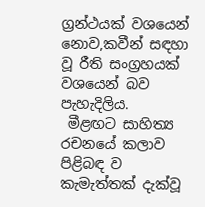ග්‍රන්ථයක් වශයෙන් නොව,කවීන් සඳහා වූ රීති සංග්‍රහයක් වශයෙන් බව පැහැදිලිය.
 මීළඟට සාහිත්‍ය රචනයේ කලාව පිළිබඳ ව කැමැත්තක් දැක්වූ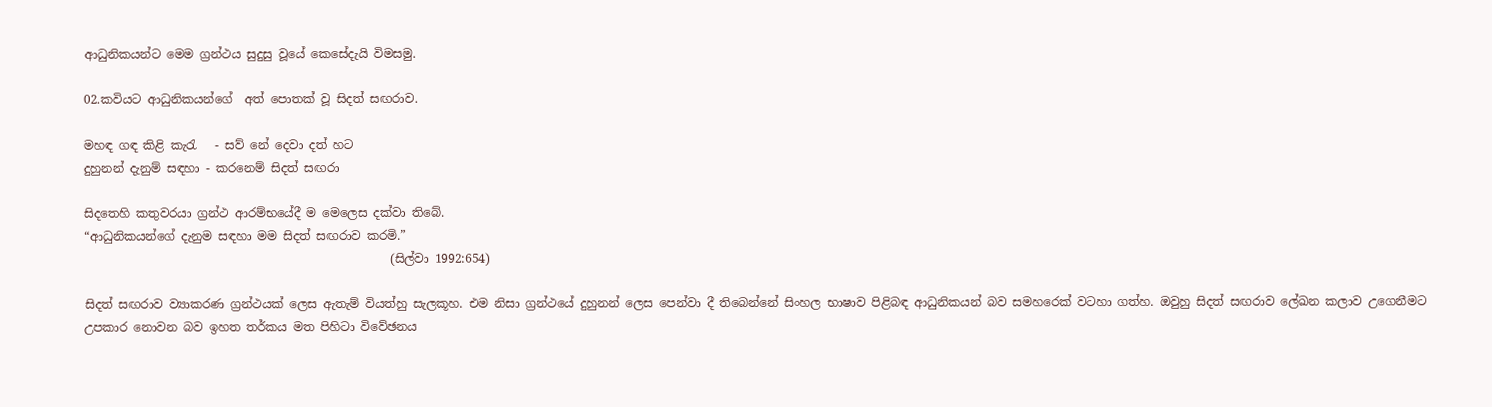ආධුනිකයන්ට මෙම ග්‍රන්ථය සුදුසු වූයේ කෙසේදැයි විමසමු.

02.කවියට ආධුනිකයන්ගේ  අත් පොතක් වූ සිදත් සඟරාව.

මහඳ ගඳ කිළි කැරැ   - සව් නේ දෙවා දත් හට
දුහුනන් දැනුම් සඳහා - කරනෙම් සිදත් සඟරා

සිදතෙහි කතුවරයා ග්‍රන්ථ ආරම්භයේදී ම මෙලෙස දක්වා තිබේ.
“ආධුනිකයන්ගේ දැනුම සඳහා මම සිදත් සඟරාව කරමි.”
                                                   (සිල්වා 1992:654)

සිදත් සඟරාව ව්‍යාකරණ ග්‍රන්ථයක් ලෙස ඇතැම් වියත්හු සැලකූහ. එම නිසා ග්‍රන්ථයේ දුහුනන් ලෙස පෙන්වා දී තිබෙන්නේ සිංහල භාෂාව පිළිබඳ ආධුනිකයන් බව සමහරෙක් වටහා ගත්හ. ඔවුහු සිදත් සඟරාව ලේඛන කලාව උගෙනීමට උපකාර නොවන බව ඉහත තර්කය මත පිහිටා විවේඡනය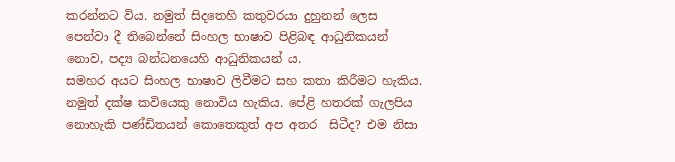කරන්නට විය. නමුත් සිදතෙහි කතුවරයා දුහුනන් ලෙස පෙන්වා දී තිබෙන්නේ සිංහල භාෂාව පිළිබඳ ආධුනිකයන් නොව, පද්‍ය බන්ධනයෙහි ආධුනිකයන් ය.
සමහර අයට සිංහල භාෂාව ලිවීමට සහ කතා කිරීමට හැකිය. නමුත් දක්ෂ කවියෙකු නොවිය හැකිය. පේළි හතරක් ගැලපිය නොහැකි පණ්ඩිතයන් කොතෙකුත් අප අතර  සිටීද? එම නිසා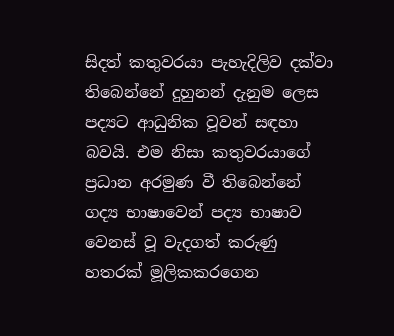සිදත් කතුවරයා පැහැදිලිව දක්වා තිබෙන්නේ දුහුනන් දැනුම ලෙස පද්‍යට ආධුනික වූවන් සඳහා බවයි. එම නිසා කතුවරයාගේ ප්‍රධාන අරමුණ වී තිබෙන්නේ ගද්‍ය භාෂාවෙන් පද්‍ය භාෂාව වෙනස් වූ වැදගත් කරුණු හතරක් මූලිකකරගෙන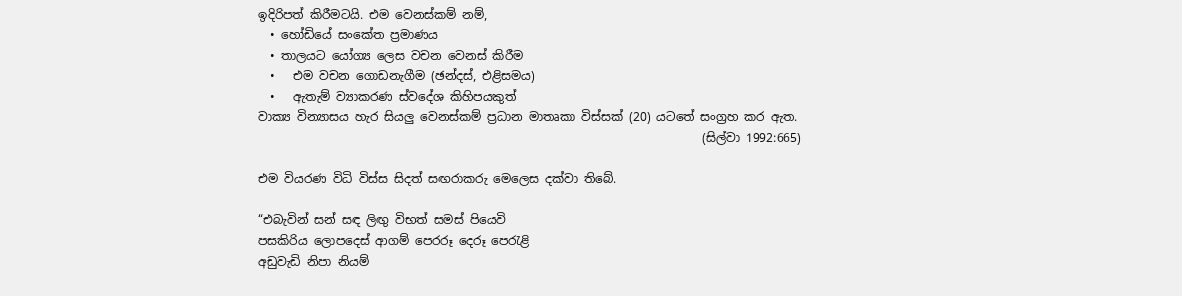ඉදිරිපත් කිරීමටයි. එම වෙනස්කම් නම්,
  • හෝඩියේ සංකේත ප්‍රමාණය
  • තාලයට යෝග්‍ය ලෙස වචන වෙනස් කිරීම
  •   එම වචන ගොඩනැගීම (ඡන්දස්, එළිසමය)
  •   ඇතැම් ව්‍යාකරණ ස්වදේශ කිහිපයකුත්
වාක්‍ය වින්‍යාසය හැර සියලු වෙනස්කම් ප්‍රධාන මාතෘකා විස්සක් (20) යටතේ සංග්‍රහ කර ඇත.
                                                                          (සිල්වා 1992:665)

එම වියරණ විධි විස්ස සිදත් සඟරාකරු මෙලෙස දක්වා තිබේ.

“එබැවින් සන් සඳ ලිඟු විභත් සමස් පියෙවි
පසකිරිය ලොපදෙස් ආගම් පෙරරූ දෙරූ පෙරැළි
අඩුවැඩි නිපා නියම්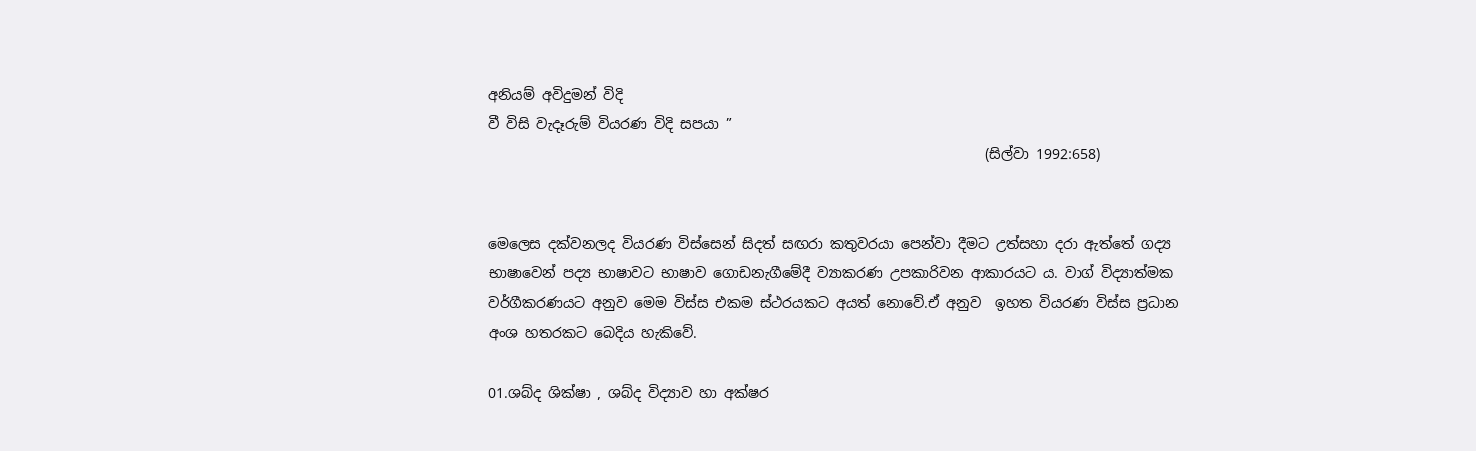අනියම් අවිදුමන් විදි
වී විසි වැදෑරුම් වියරණ විදි සපයා ”
                                                                       (සිල්වා 1992:658)


මෙලෙස දක්වනලද වියරණ විස්සෙන් සිදත් සඟරා කතුවරයා පෙන්වා දීමට උත්සහා දරා ඇත්තේ ගද්‍ය භාෂාවෙන් පද්‍ය භාෂාවට භාෂාව ගොඩනැගීමේදී ව්‍යාකරණ උපකාරිවන ආකාරයට ය. වාග් විද්‍යාත්මක වර්ගීකරණයට අනුව මෙම විස්ස එකම ස්ථරයකට අයත් නොවේ.ඒ අනුව  ඉහත වියරණ විස්ස ප්‍රධාන අංශ හතරකට බෙදිය හැකිවේ.

01.ශබ්ද ශික්ෂා , ශබ්ද විද්‍යාව හා අක්ෂර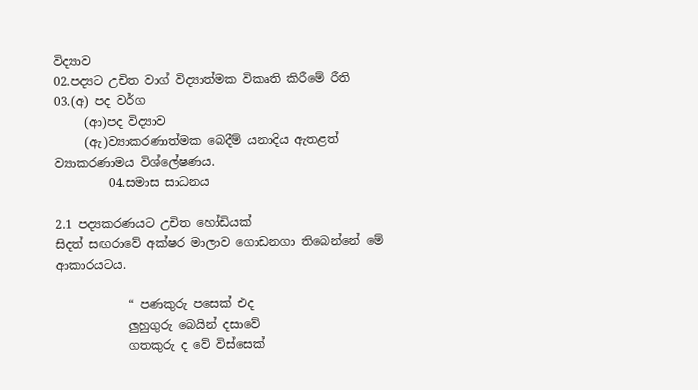විද්‍යාව
02.පද්‍යට උචිත වාග් විද්‍යාත්මක විකෘති කිරීමේ රීති
03.(අ) පද වර්ග
     (ආ)පද විද්‍යාව
     (ඇ)ව්‍යාකරණාත්මක බෙදීම් යනාදිය ඇතළත්        ව්‍යාකරණාමය විශ්ලේෂණය.
         04.සමාස සාධනය

2.1 පද්‍යකරණයට උචිත හෝඩියක්
සිදත් සඟරාවේ අක්ෂර මාලාව ගොඩනගා තිබෙන්නේ මේ ආකාරයටය.

            “ පණකුරු පසෙක් එද
            ලුහුගුරු බෙයින් දසාවේ
            ගතකුරු ද වේ විස්සෙක්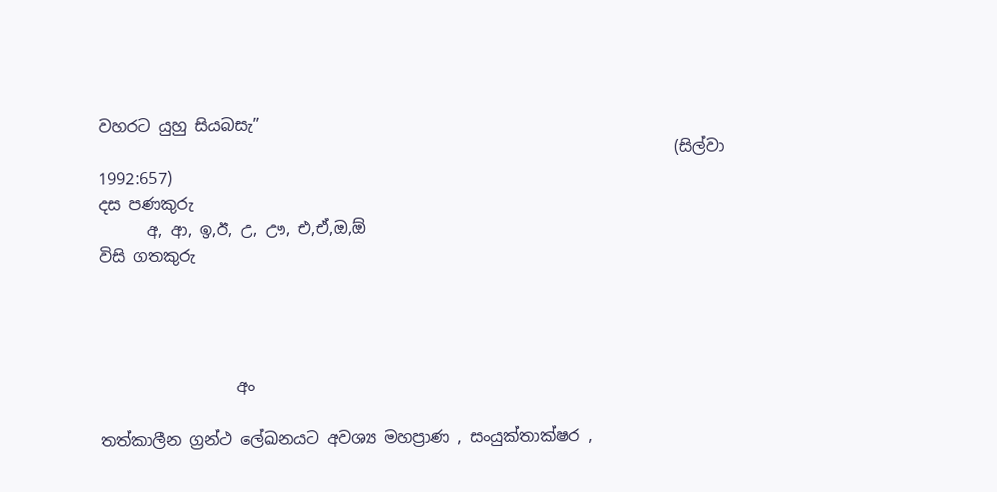වහරට යුහු සියබසැ”
                                                                        (සිල්වා 1992:657)
දස පණකුරු
      අ, ආ, ඉ,ඊ, උ, ඌ, එ,ඒ,ඔ,ඕ
විසි ගතකුරු




                 අං

තත්කාලීන ග්‍රන්ථ ලේඛනයට අවශ්‍ය මහප්‍රාණ , සංයුක්තාක්ෂර ,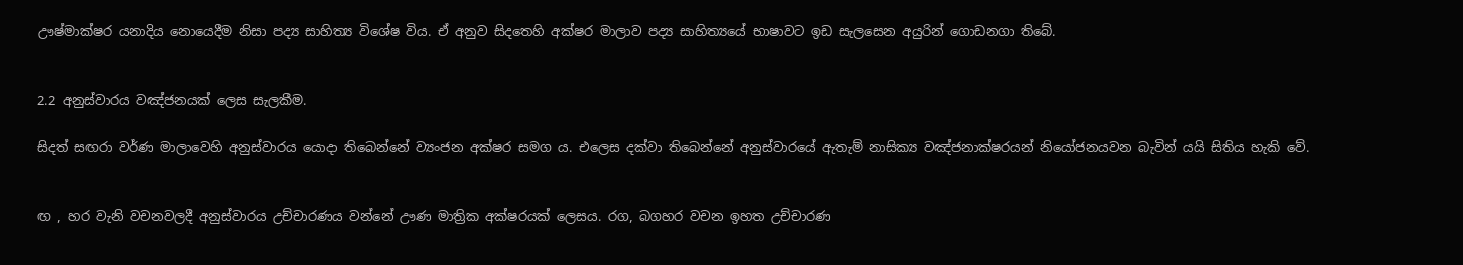ඌෂ්මාක්ෂර යනාදිය නොයෙදීම නිසා පද්‍ය සාහිත්‍ය විශේෂ විය. ඒ අනුව සිදතෙහි අක්ෂර මාලාව පද්‍ය සාහිත්‍යයේ භාෂාවට ඉඩ සැලසෙන අයුරින් ගොඩනගා තිබේ.


2.2 අනුස්වාරය වඤ්ජනයක් ලෙස සැලකීම.

සිදත් සඟරා වර්ණ මාලාවෙහි අනුස්වාරය යොදා තිබෙන්නේ ව්‍යංජන අක්ෂර සමග ය. එලෙස දක්වා තිබෙන්නේ අනුස්වාරයේ ඇතැම් නාසික්‍ය වඤ්ජනාක්ෂරයන් නියෝජනයවන බැවින් යයි සිතිය හැකි වේ.


ඟ ‍, හර වැනි වචනවලදී අනුස්වාරය උච්චාරණය වන්නේ ඌණ මාත්‍රික අක්ෂරයක් ලෙසය. රග, බගහර වචන ඉහත උච්චාරණ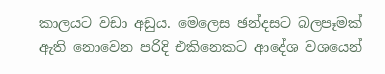කාලයට වඩා අඩුය. මෙලෙස ඡන්දසට බලපෑමක් ඇති නොවෙන පරිදි එකිනෙකට ආදේශ වශයෙන්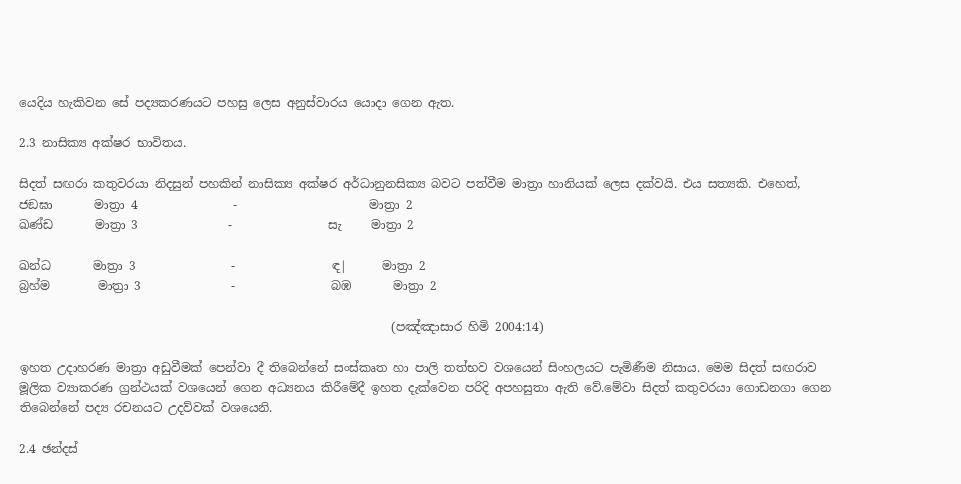යෙදිය හැකිවන සේ පද්‍යකරණයට පහසු ලෙස අනුස්වාරය යොදා ගෙන ඇත.

2.3 නාසික්‍ය අක්ෂර භාවිතය.

සිදත් සඟරා කතුවරයා නිදසුන් පහකින් නාසික්‍ය අක්ෂර අර්ධානුනසික්‍ය බවට පත්වීම මාත්‍රා හානියක් ලෙස දක්වයි. එය සත්‍යකි. එහෙත්,
ජඞඝා       මාත්‍රා 4                -                      මාත්‍රා 2
ඛණ්ඩ       මාත්‍රා 3               -                සැ     මාත්‍රා 2

ඛන්ධ       මාත්‍රා 3                -                ඳ|      මාත්‍රා 2
බ්‍රහ්ම        මාත්‍රා 3               -                බඹ       මාත්‍රා 2

                                                              (පඤ්ඤාසාර හිමි 2004:14)

ඉහත උදාහරණ මාත්‍රා අඩුවීමක් පෙන්වා දී තිබෙන්නේ සංස්කෘත හා පාලි තත්භව වශයෙන් සිංහලයට පැමිණීම නිසාය. මෙම සිදත් සඟරාව මූලික ව්‍යාකරණ ග්‍රන්ථයක් වශයෙන් ගෙන අධ්‍යනය කිරීමේදී ඉහත දැක්වෙන පරිදි අපහසුතා ඇති වේ.මේවා සිදත් කතුවරයා ගොඩනගා ගෙන තිබෙන්නේ පද්‍ය රචනයට උදව්වක් වශයෙනි.

2.4 ඡන්දස්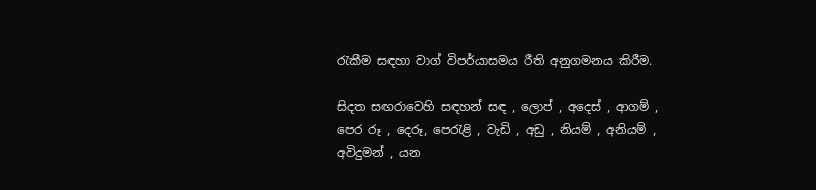රැකීම සඳහා වාග් විපර්යාසමය රීති අනුගමනය කිරීම.

සිදත සඟරාවෙහි සඳහන් සඳ , ලොප් , අදෙස් , ආගම් , පෙර රූ , දෙරූ, පෙරැළි , වැඩි , අඩු , නියම් , අනියම් , අවිදුමන් , යන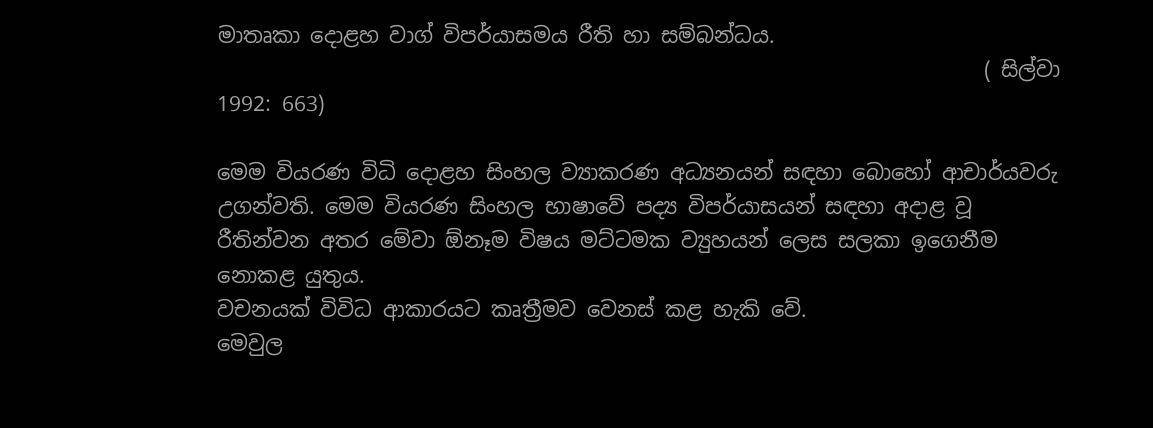මාතෘකා දොළහ වාග් විපර්යාසමය රීති හා සම්බන්ධය.
                                                                         ( සිල්වා 1992: 663)

මෙම වියරණ විධි දොළහ සිංහල ව්‍යාකරණ අධ්‍යනයන් සඳහා බොහෝ ආචාර්යවරු උගන්වති. මෙම වියරණ සිංහල භාෂාවේ පද්‍ය විපර්යාසයන් සඳහා අදාළ වූ රීතින්වන අතර මේවා ඕනෑම විෂය මට්ටමක ව්‍යුහයන් ලෙස සලකා ඉගෙනීම නොකළ යුතුය.
වචනයක් විවිධ ආකාරයට කෘත්‍රීමව වෙනස් කළ හැකි වේ.
මෙවුල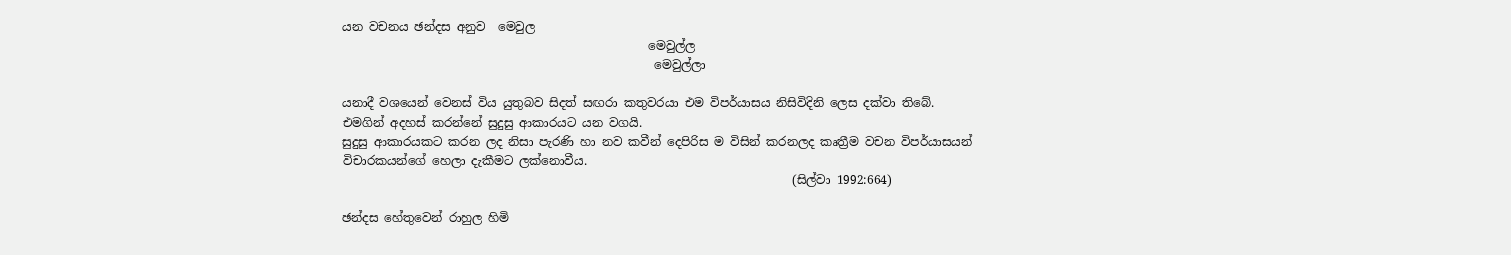යන වචනය ඡන්දස අනුව  මෙවුල
                                                   මෙවුල්ල
                                                    මෙවුල්ලා

යනාදී වශයෙන් වෙනස් විය යුතුබව සිදත් සඟරා කතුවරයා එම විපර්යාසය නිසිවිදිනි ලෙස දක්වා තිබේ. එමගින් අදහස් කරන්නේ සුදුසු ආකාරයට යන වගයි.
සුදුසු ආකාරයකට කරන ලද නිසා පැරණි හා නව කවීන් දෙපිරිස ම විසින් කරනලද කෘත්‍රීම වචන විපර්යාසයන් විචාරකයන්ගේ හෙලා දැකීමට ලක්නොවීය.
                                                                           (සිල්වා 1992:664)

ඡන්දස හේතුවෙන් රාහුල හිමි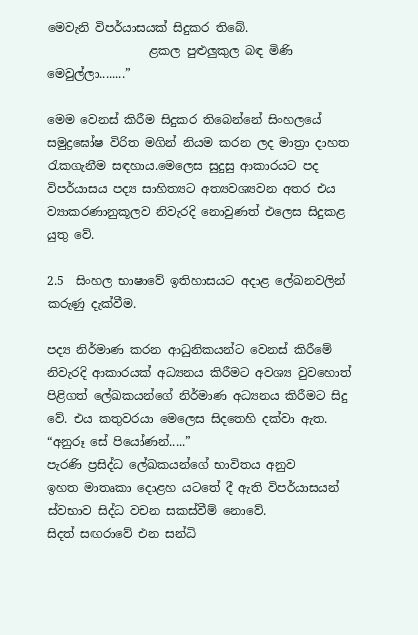මෙවැනි විපර්යාසයක් සිදුකර තිබේ.
                 ළකල පුළුලුකුල බඳ මිණි මෙවුල්ලා........”

මෙම වෙනස් කිරීම සිදුකර තිබෙන්නේ සිංහලයේ සමුද්‍රඝෝෂ විරිත මගින් නියම කරන ලද මාත්‍රා දාහත රැකගැනීම සඳහාය.මෙලෙස සුදුසු ආකාරයට පද විපර්යාසය පද්‍ය සාහිත්‍යට අත්‍යවශ්‍යවන අතර එය ව්‍යාකරණානුකූලව නිවැරදි නොවුණත් එලෙස සිදුකළ යුතු වේ.

2.5  සිංහල භාෂාවේ ඉතිහාසයට අදාළ ලේඛනවලින් කරුණු දැක්වීම.

පද්‍ය නිර්මාණ කරන ආධුනිකයන්ට වෙනස් කිරීමේ නිවැරදි ආකාරයක් අධ්‍යනය කිරීමට අවශ්‍ය වුවහොත් පිළිගත් ලේඛකයන්ගේ නිර්මාණ අධ්‍යනය කිරීමට සිදු වේ. එය කතුවරයා මෙලෙස සිදතෙහි දක්වා ඇත.
“අනුරූ සේ පියෝණන්.....”
පැරණි ප්‍රසිද්ධ ලේඛකයන්ගේ භාවිතය අනුව
ඉහත මාතෘකා දොළහ යටතේ දී ඇති විපර්යාසයන් ස්වභාව සිද්ධ වචන සකස්වීම් නොවේ.
සිදත් සඟරාවේ එන සන්ධි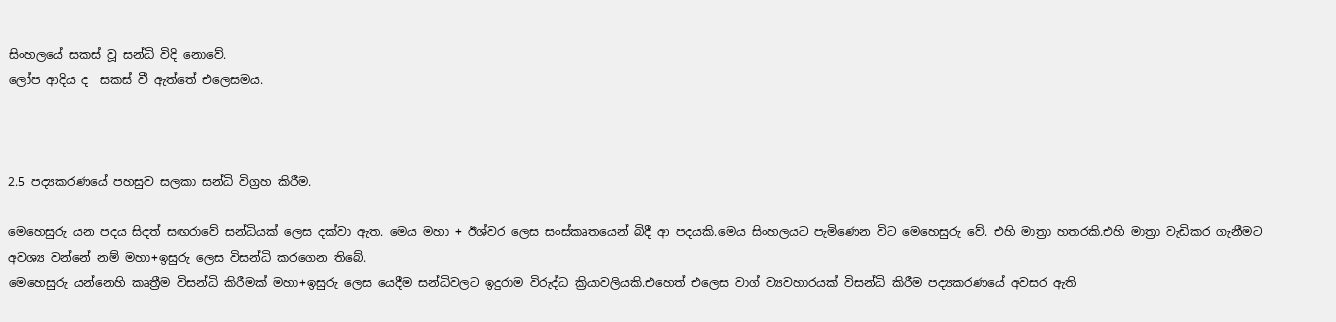සිංහලයේ සකස් වූ සන්ධි විදි නොවේ.
ලෝප ආදිය ද  සකස් වී ඇත්තේ එලෙසමය.



2.5 පද්‍යකරණයේ පහසුව සලකා සන්ධි විග්‍රහ කිරීම.

මෙහෙසුරු යන පදය සිදත් සඟරාවේ සන්ධියක් ලෙස දක්වා ඇත. මෙය මහා + ඊශ්වර ලෙස සංස්කෘතයෙන් බිදී ආ පදයකි.මෙය සිංහලයට පැමිණෙන විට මෙහෙසුරු වේ. එහි මාත්‍රා හතරකි.එහි මාත්‍රා වැඩිකර ගැනීමට අවශ්‍ය වන්නේ නම් මහා+ඉසුරු ලෙස විසන්ධි කරගෙන තිබේ.
මෙහෙසුරු යන්නෙහි කෘත්‍රීම විසන්ධි කිරීමක් මහා+ඉසුරු ලෙස යෙදීම සන්ධිවලට ඉදුරාම විරුද්ධ ක්‍රියාවලියකි.එහෙත් එලෙස වාග් ව්‍යවහාරයක් විසන්ධි කිරීම පද්‍යකරණයේ අවසර ඇති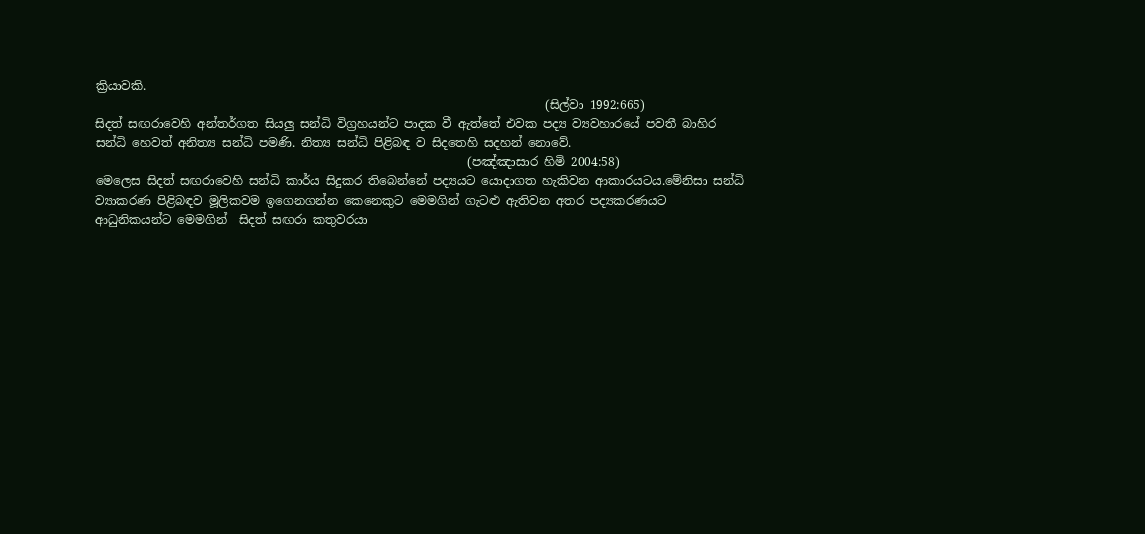ක්‍රියාවකි.
                                                                           (සිල්වා 1992:665)
සිදත් සඟරාවෙහි අන්තර්ගත සියලු සන්ධි විග්‍රහයන්ට පාදක වී ඇත්තේ එවක පද්‍ය ව්‍යවහාරයේ පවතී බාහිර සන්ධි හෙවත් අනිත්‍ය සන්ධි පමණි. නිත්‍ය සන්ධි පිළිබඳ ව සිදතෙහි සදහන් නොවේ.
                                                              (පඤ්ඤාසාර හිමි 2004:58)
මෙලෙස සිදත් සඟරාවෙහි සන්ධි කාර්ය සිදුකර තිබෙන්නේ පද්‍යයට යොදාගත හැකිවන ආකාරයටය.මේනිසා සන්ධි ව්‍යාකරණ පිළිබඳව මූලිකවම ඉගෙනගන්න කෙනෙකුට මෙමගින් ගැටළු ඇතිවන අතර පද්‍යකරණයට ආධුනිකයන්ට මෙමගින්  සිදත් සඟරා කතුවරයා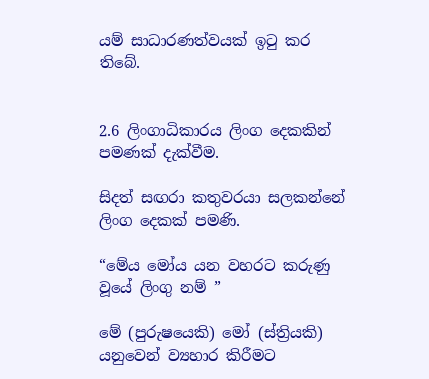යම් සාධාරණත්වයක් ඉටු කර තිබේ.


2.6 ලිංගාධිකාරය ලිංග දෙකකින් පමණක් දැක්වීම.

සිදත් සඟරා කතුවරයා සලකන්නේ ලිංග දෙකක් පමණි.

“මේය මෝය යන වහරට කරුණු වූයේ ලිංගු නම් ”

මේ (පුරුෂයෙකි) මෝ (ස්ත්‍රියකි) යනුවෙන් ව්‍යහාර කිරීමට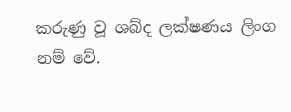කරුණු වූ ශබ්ද ලක්ෂණය ලිංග නම් වේ.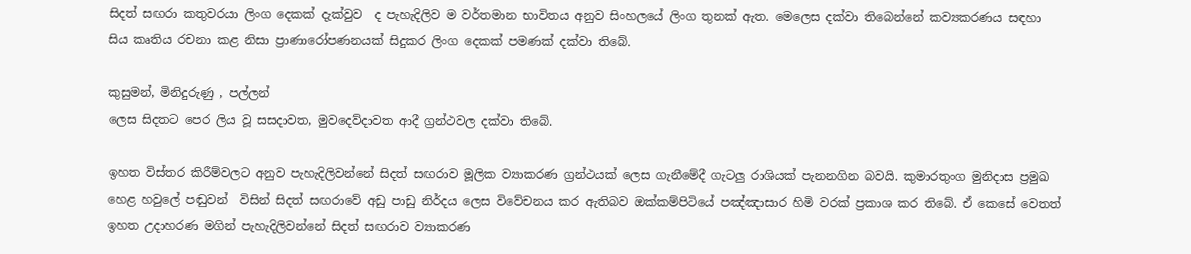සිදත් සඟරා කතුවරයා ලිංග දෙකක් දැක්වුව  ද පැහැදිලිව ම වර්තමාන භාවිතය අනුව සිංහලයේ ලිංග තුනක් ඇත. මෙලෙස දක්වා තිබෙන්නේ කව්‍යකරණය සඳහා සිය කෘතිය රචනා කළ නිසා ප්‍රාණාරෝපණනයක් සිදුකර ලිංග දෙකක් පමණක් දක්වා තිබේ.

කුසුමන්, මිනිදුරුණු , පල්ලන්
ලෙස සිදතට පෙර ලිය වූ සසදාවත, මුවදෙව්දාවත ආදී ග්‍රන්ථවල දක්වා තිබේ.

ඉහත විස්තර කිරීම්වලට අනුව පැහැදිලිවන්නේ සිදත් සඟරාව මූලික ව්‍යාකරණ ග්‍රන්ථයක් ලෙස ගැනීමේදී ගැටලු රාශියක් පැනනගින බවයි. කුමාරතුංග මුනිදාස ප්‍රමුඛ හෙළ හවුලේ පඬුවන්  විසින් සිදත් සඟරාවේ අඩු පාඩු නිර්දය ලෙස විවේචනය කර ඇතිබව ඔක්කම්පිටියේ පඤ්ඤාසාර හිමි වරක් ප්‍රකාශ කර තිබේ. ඒ කෙසේ වෙතත් ඉහත උදාහරණ මගින් පැහැදිලිවන්නේ සිදත් සඟරාව ව්‍යාකරණ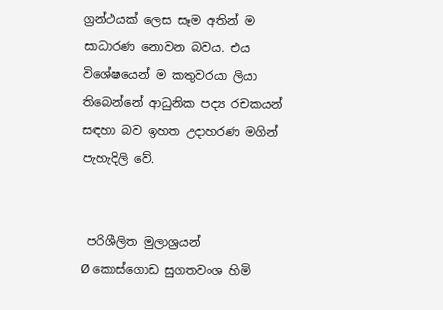ග්‍රන්ථයක් ලෙස සෑම අතින් ම සාධාරණ නොවන බවය. එය විශේෂයෙන් ම කතුවරයා ලියා තිබෙන්නේ ආධුනික පද්‍ය රචකයන් සඳහා බව ඉහත උදාහරණ මගින් පැහැදිලි වේ.


 පරිශීලිත මුලාශ්‍රයන්
Ø කොස්ගොඩ සුගතවංශ හිමි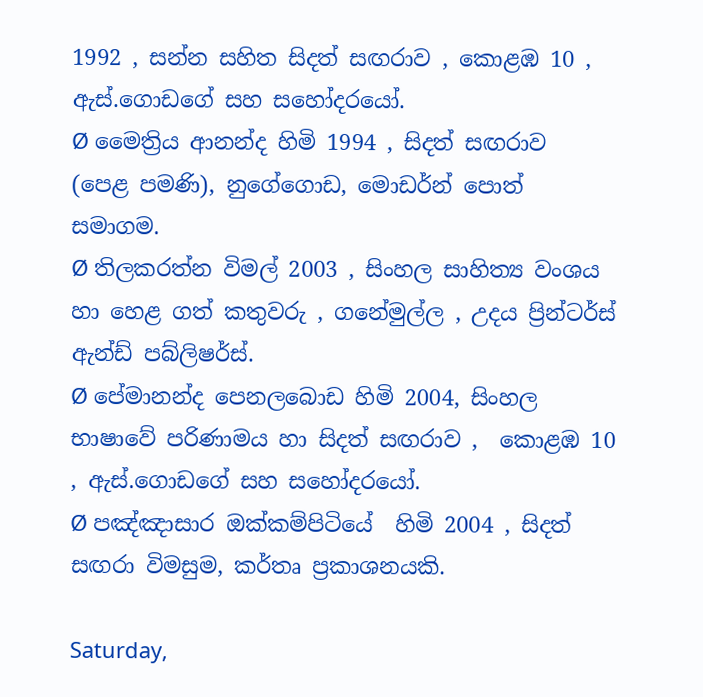1992 , සන්න සහිත සිදත් සඟරාව , කොළඹ 10 , ඇස්.ගොඩගේ සහ සහෝදරයෝ.
Ø මෛත්‍රිය ආනන්ද හිමි 1994 , සිදත් සඟරාව (පෙළ පමණි), නුගේගොඩ, මොඩර්න් පොත් සමාගම.
Ø තිලකරත්න විමල් 2003 , සිංහල සාහිත්‍ය වංශය හා හෙළ ගත් කතුවරු , ගනේමුල්ල , උදය ප්‍රින්ටර්ස් ඇන්ඩ් පබ්ලිෂර්ස්.
Ø පේමානන්ද පෙනලබොඩ හිමි 2004, සිංහල භාෂාවේ පරිණාමය හා සිදත් සඟරාව ,  කොළඹ 10 , ඇස්.ගොඩගේ සහ සහෝදරයෝ.
Ø පඤ්ඤාසාර ඔක්කම්පිටියේ  හිමි 2004 , සිදත් සඟරා විමසුම, කර්තෘ ප්‍රකාශනයකි.

Saturday,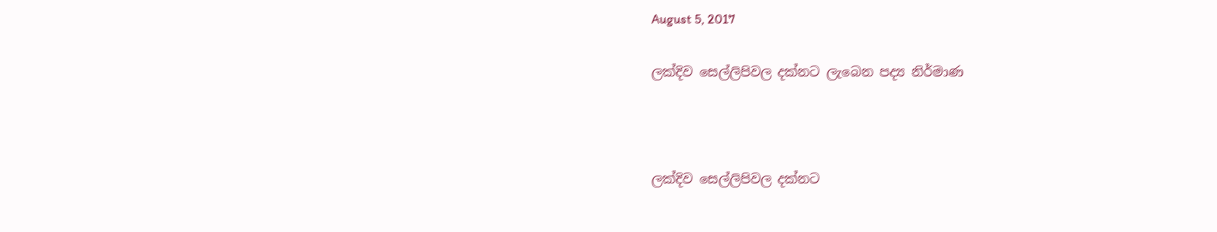August 5, 2017

ලක්දිව සෙල්ලිපිවල දක්නට ලැබෙන පද්‍ය නිර්මාණ



ලක්දිව සෙල්ලිපිවල දක්නට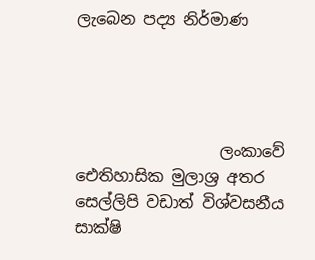ලැබෙන පද්‍ය නිර්මාණ




                  ලංකාවේ ඓතිහාසික මුලාශ්‍ර අතර සෙල්ලිපි වඩාත් විශ්වසනීය සාක්ෂි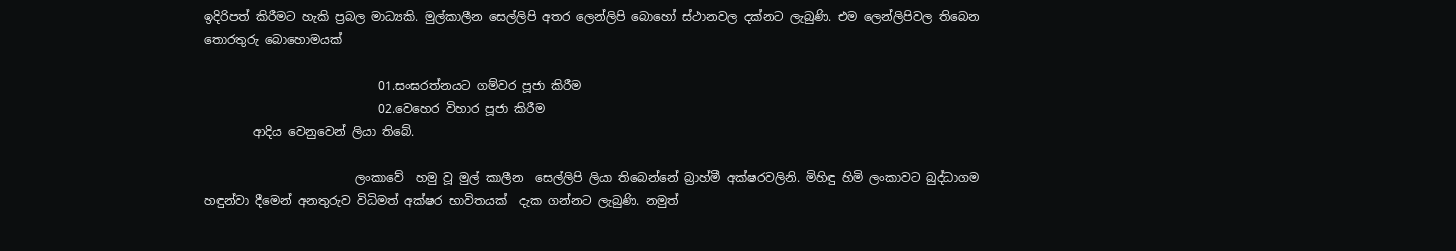ඉදිරිපත් කිරීමට හැකි ප්‍රබල මාධ්‍යකි. මුල්කාලීන සෙල්ලිපි අතර ලෙන්ලිපි බොහෝ ස්ථානවල දක්නට ලැබුණි. එම ලෙන්ලිපිවල තිබෙන තොරතුරු බොහොමයක්

                             01.සංඝරත්නයට ගම්වර පූජා කිරීම
                             02.වෙහෙර විහාර පූජා කිරීම
        ආදිය වෙනුවෙන් ලියා තිබේ.

                         ලංකාවේ  හමු වූ මුල් කාලීන  සෙල්ලිපි ලියා තිබෙන්නේ බ්‍රාහ්මී අක්ෂරවලිනි. මිහිඳු හිමි ලංකාවට බුද්ධාගම හඳුන්වා දීමෙන් අනතුරුව විධිමත් අක්ෂර භාවිතයක්  දැක ගන්නට ලැබුණි. නමුත්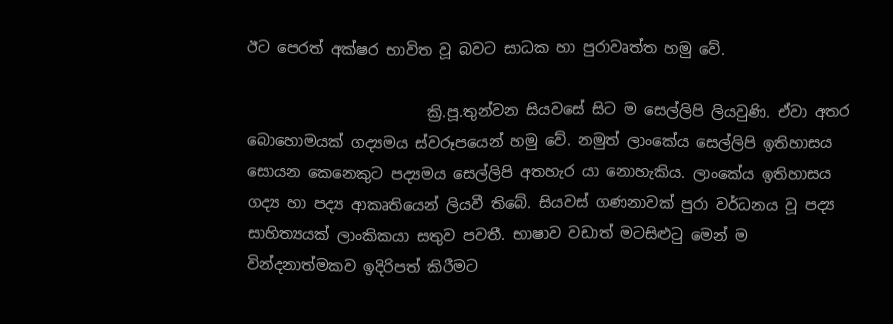ඊට පෙරත් අක්ෂර භාවිත වූ බවට සාධක හා පුරාවෘත්ත හමු වේ.

                        ක්‍රි.පූ.තුන්වන සියවසේ සිට ම සෙල්ලිපි ලියවුණි. ඒවා අතර බොහොමයක් ගද්‍යමය ස්වරූපයෙන් හමු වේ. නමුත් ලාංකේය සෙල්ලිපි ඉතිහාසය සොයන කෙනෙකුට පද්‍යමය සෙල්ලිපි අතහැර යා නොහැකිය. ලාංකේය ඉතිහාසය ගද්‍ය හා පද්‍ය ආකෘතියෙන් ලියවී තිබේ. සියවස් ගණනාවක් පුරා වර්ධනය වූ පද්‍ය සාහිත්‍යයක් ලාංකිකයා සතුව පවතී. භාෂාව වඩාත් මටසිළුටු මෙන් ම වින්දනාත්මකව ඉදිරිපත් කිරීමට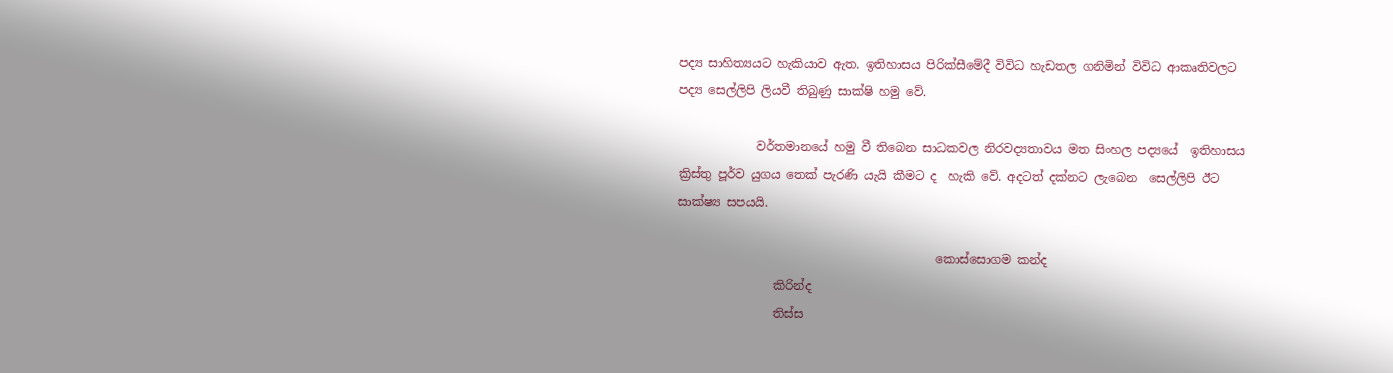පද්‍ය සාහිත්‍යයට හැකියාව ඇත. ඉතිහාසය පිරික්සීමේදී විවිධ හැඩතල ගනිමින් විවිධ ආකෘතිවලට පද්‍ය සෙල්ලිපි ලියවී තිබුණු සාක්ෂි හමු වේ.

             වර්තමානයේ හමු වී තිබෙන සාධකවල නිරවද්‍යතාවය මත සිංහල පද්‍යයේ  ඉතිහාසය ක්‍රිස්තු පූර්ව යුගය තෙක් පැරණි යැයි කීමට ද  හැකි වේ. අදටත් දක්නට ලැබෙන  සෙල්ලිපි ඊට සාක්ෂ්‍ය සපයයි.

                                           කොස්සොගම කන්ද
                කිරින්ද
                තිස්ස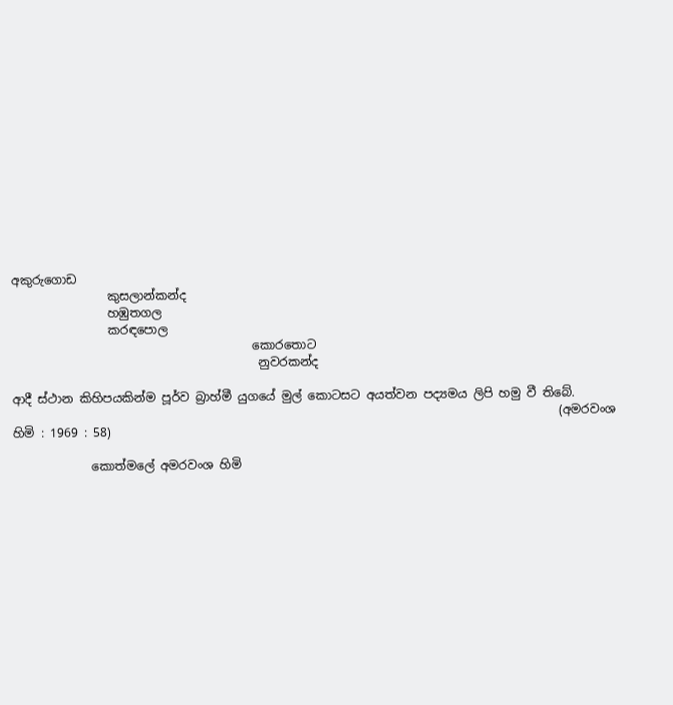අකුරුගොඩ
                කුසලාන්කන්ද
                හඹුතගල
                කරඳපොල
                                        කොරතොට
                                         නුවරකන්ද

ආදී ස්ථාන කිහිපයකින්ම පූර්ව බ්‍රාහ්මී යුගයේ මුල් කොටසට අයත්වන පද්‍යමය ලිපි හමු වී තිබේ.
                                                                                           (අමරවංශ හිමි : 1969 : 58)

             කොත්මලේ අමරවංශ හිමි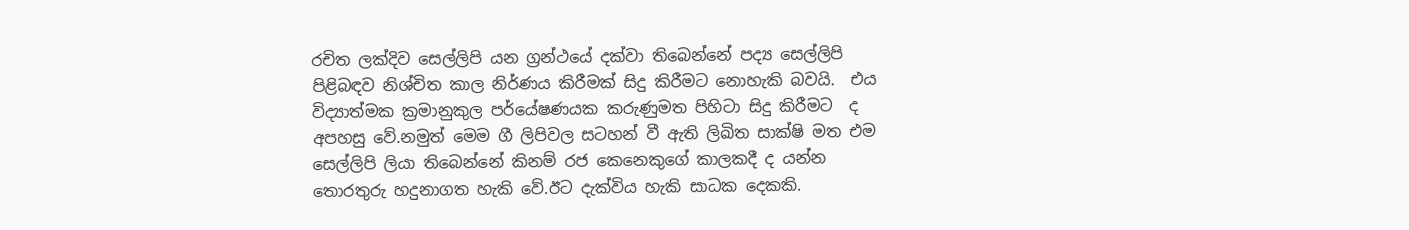රචිත ලක්දිව සෙල්ලිපි යන ග්‍රන්ථයේ දක්වා තිබෙන්නේ පද්‍ය සෙල්ලිපි පිළිබඳව නිශ්චිත කාල නිර්ණය කිරීමක් සිදු කිරීමට නොහැකි බවයි.  එය  විද්‍යාත්මක ක්‍රමානුකුල පර්යේෂණයක කරුණුමත පිහිටා සිදු කිරීමට  ද අපහසු වේ.නමුත් මෙම ගී ලිපිවල සටහන් වී ඇති ලිඛිත සාක්ෂි මත එම සෙල්ලිපි ලියා තිබෙන්නේ කිනම් රජ කෙනෙකුගේ කාලකදී ද යන්න තොරතුරු හදුනාගත හැකි වේ.ඊට දැක්විය හැකි සාධක දෙකකි.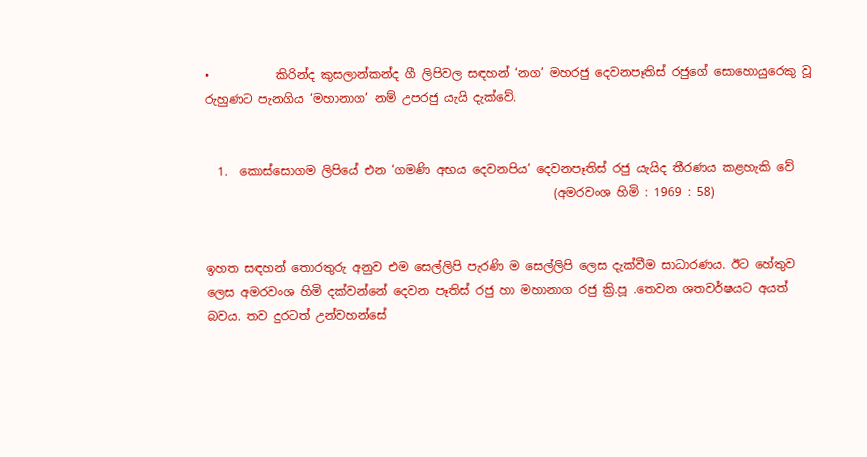•           කිරින්ද කුසලාන්කන්ද ගී ලිපිවල සඳහන් ‘නග’ මහරජු දෙවනපෑතිස් රජුගේ සොහොයුරෙකු වූ රුහුණට පැනගිය ‘මහානාග’ නම් උපරජු යැයි දැක්වේ.


  1.  කොස්සොගම ලිපියේ එන ‘ගමණි අභය දෙවනපිය’ දෙවනපෑතිස් රජු යැයිද තීරණය කළහැකි වේ
                                                          (අමරවංශ හිමි : 1969 : 58)


ඉහත සඳහන් තොරතුරු අනුව එම සෙල්ලිපි පැරණි ම සෙල්ලිපි ලෙස දැක්වීම සාධාරණය. ඊට හේතුව ලෙස අමරවංශ හිමි දක්වන්නේ දෙවන පෑතිස් රජු හා මහානාග රජු ක්‍රි.පූ .තෙවන ශතවර්ෂයට අයත් බවය. තව දුරටත් උන්වහන්සේ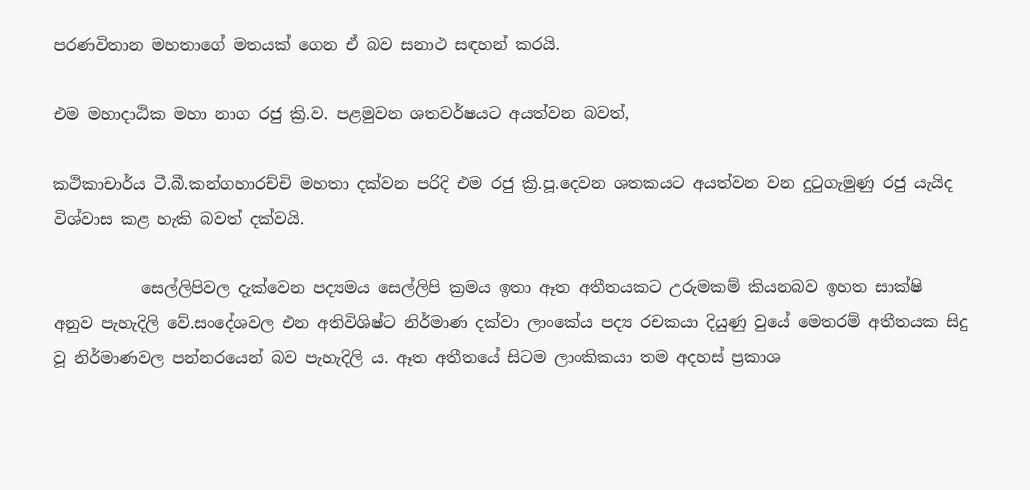පරණවිතාන මහතාගේ මතයක් ගෙන ඒ බව සනාථ සඳහන් කරයි.

එම මහාදාඨික මහා නාග රජු ක්‍රි.ව. පළමුවන ශතවර්ෂයට අයත්වන බවත්,

කථිකාචාර්ය ටී.බී.කන්ගහාරච්චි මහතා දක්වන පරිදි එම රජු ක්‍රි.පූ.දෙවන ශතකයට අයත්වන වන දුටුගැමුණු රජු යැයිද  විශ්වාස කළ හැකි බවත් දක්වයි.

           සෙල්ලිපිවල දැක්වෙන පද්‍යමය සෙල්ලිපි ක්‍රමය ඉතා ඈත අතීතයකට උරුමකම් කියනබව ඉහත සාක්ෂි අනුව පැහැදිලි වේ.සංදේශවල එන අතිවිශිෂ්ට නිර්මාණ දක්වා ලාංකේය පද්‍ය රචකයා දියුණු වුයේ මෙතරම් අතීතයක සිදු වූ නිර්මාණවල පන්නරයෙන් බව පැහැදිලි ය. ඈත අතීතයේ සිටම ලාංකිකයා තම අදහස් ප්‍රකාශ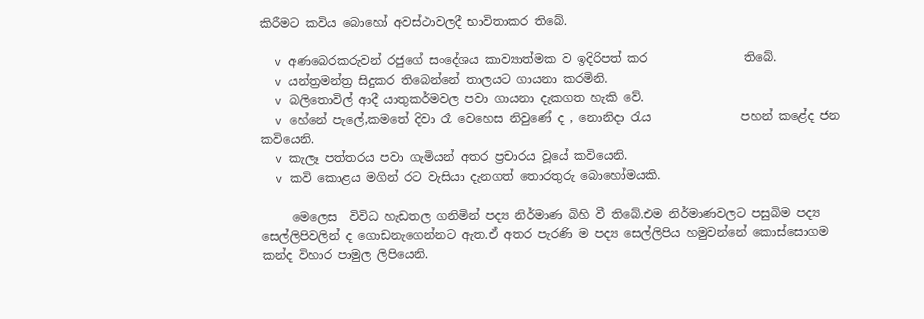කිරීමට කවිය බොහෝ අවස්ථාවලදී භාවිතාකර තිබේ.

  v අණබෙරකරුවන් රජුගේ සංදේශය කාව්‍යාත්මක ව ඉදිරිපත් කර                තිබේ.
  v යන්ත්‍රමන්ත්‍ර සිදුකර තිබෙන්නේ තාලයට ගායනා කරමිනි.
  v බලිතොවිල් ආදී යාතුකර්මවල පවා ගායනා දැකගත හැකි වේ.
  v හේනේ පැලේ,කමතේ දිවා රෑ වෙහෙස නිවුණේ ද , නොනිදා රැය               පහන් කළේද ජන කවියෙනි.
  v කැලෑ පත්තරය පවා ගැමියන් අතර ප්‍රචාරය වූයේ කවියෙනි.
  v කවි කොළය මගින් රට වැසියා දැනගත් තොරතුරු බොහෝමයකි.

     මෙලෙස  විවිධ හැඩතල ගනිමින් පද්‍ය නිර්මාණ බිහි වී තිබේ.එම නිර්මාණවලට පසුබිම පද්‍ය සෙල්ලිපිවලින් ද ගොඩනැගෙන්නට ඇත.ඒ අතර පැරණි ම පද්‍ය සෙල්ලිපිය හමුවන්නේ කොස්සොගම කන්ද විහාර පාමුල ලිපියෙනි.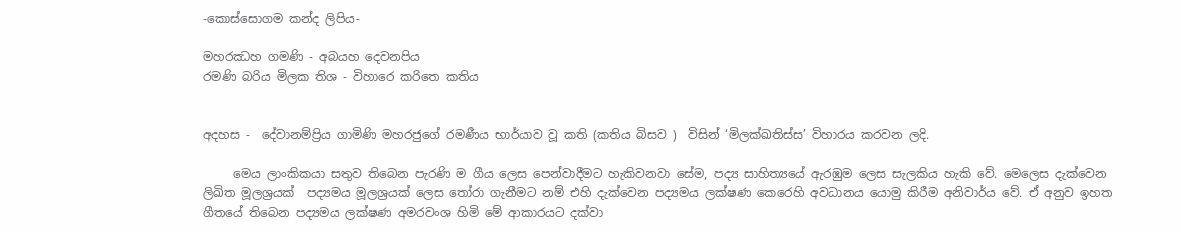-කොස්සොගම කන්ද ලිපිය-

මහරඣහ ගමණි - අබයහ දෙවනපිය
රමණි බරිය මිලක තිශ - විහාරෙ කරිතෙ කතිය


අදහස -  දේවානම්ප්‍රිය ගාමිණි මහරජුගේ රමණීය භාර්යාව වූ කති (කතිය බිසව )  විසින් ‘මිලක්ඛතිස්ස’ විහාරය කරවන ලදි.

     මෙය ලාංකිකයා සතුව තිබෙන පැරණි ම ගීය ලෙස පෙන්වාදීමට හැකිවනවා සේම, පද්‍ය සාහිත්‍යයේ ඇරඹුම ලෙස සැලකිය හැකි වේ. මෙලෙස දැක්වෙන ලිඛිත මූලශ්‍රයක්  පද්‍යමය මූලශ්‍රයක් ලෙස තෝරා ගැනීමට නම් එහි දැක්වෙන පද්‍යමය ලක්ෂණ කෙරෙහි අවධානය යොමු කිරීම අනිවාර්ය වේ. ඒ අනුව ඉහත ගීතයේ තිබෙන පද්‍යමය ලක්ෂණ අමරවංශ හිමි මේ ආකාරයට දක්වා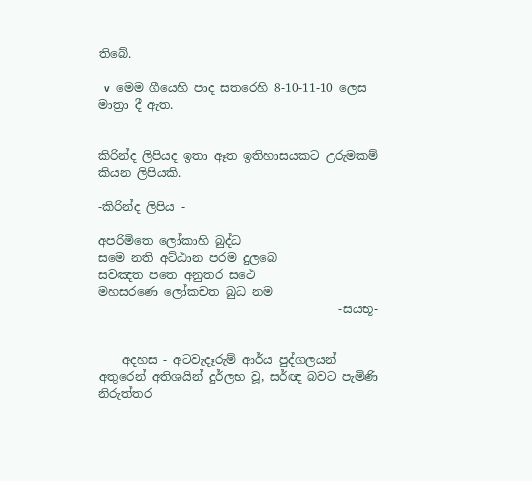තිබේ.

  v  මෙම ගීයෙහි පාද සතරෙහි 8-10-11-10 ලෙස මාත්‍රා දී ඇත.


කිරින්ද ලිපියද ඉතා ඈත ඉතිහාසයකට උරුමකම් කියන ලිපියකි.

-කිරින්ද ලිපිය -

අපරිමිතෙ ලෝකාහි බුද්ධ
සමෙ නති අට්ඨාන පරම දුලබෙ
සවඤත පතෙ අනුතර සථෙ
මහසරණෙ ලෝකචත බුධ නම
                                        -සයභූ-


    අදහස - අටවැදෑරුම් ආර්ය පුද්ගලයන් අතුරෙන් අතිශයින් දුර්ලභ වූ, සර්ඥ බවට පැමිණි නිරුත්තර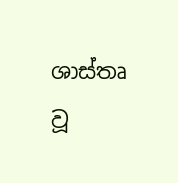ශාස්තෘ වූ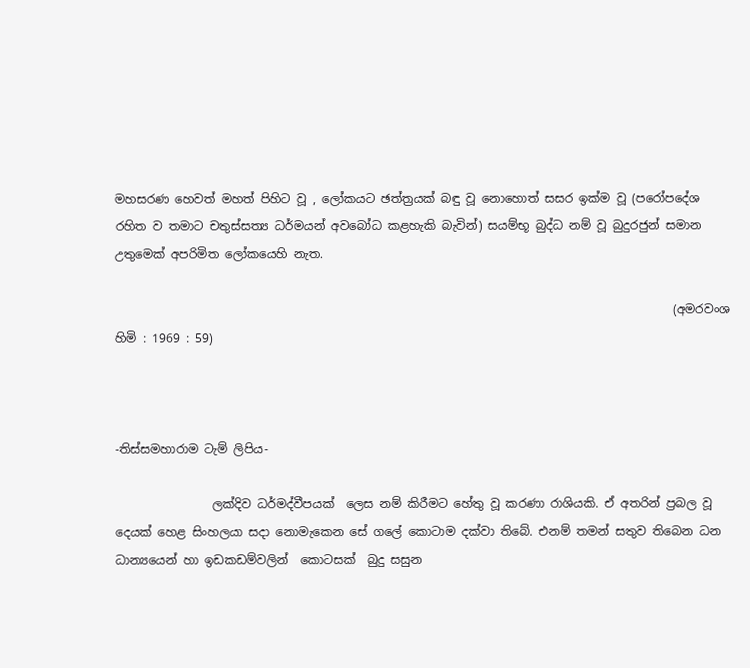මහසරණ හෙවත් මහත් පිහිට වූ , ලෝකයට ඡත්ත්‍රයක් බඳු වූ නොහොත් සසර ඉක්ම වූ (පරෝපදේශ රහිත ව තමාට චතුස්සත්‍ය ධර්මයන් අවබෝධ කළහැකි බැවින්) සයම්භූ බුද්ධ නම් වූ බුදුරජුන් සමාන උතුමෙක් අපරිමිත ලෝකයෙහි නැත.

                                                                                             (අමරවංශ හිමි : 1969 : 59)



-තිස්සමහාරාම ටැම් ලිපිය-

                ලක්දිව ධර්මද්වීපයක්  ලෙස නම් කිරීමට හේතු වූ කරණා රාශියකි. ඒ අතරින් ප්‍රබල වූ දෙයක් හෙළ සිංහලයා සදා නොමැකෙන සේ ගලේ කොටාම දක්වා තිබේ. එනම් තමන් සතුව තිබෙන ධන ධාන්‍යයෙන් හා ඉඩකඩම්වලින්  කොටසක්  බුදු සසුන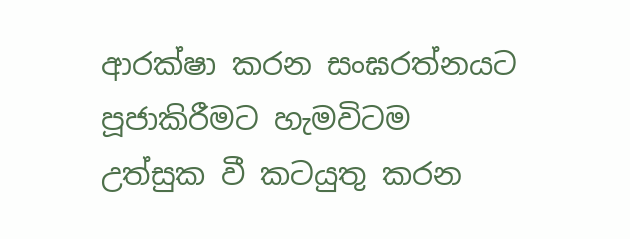ආරක්ෂා කරන සංඝරත්නයට පූජාකිරීමට හැමවිටම උත්සුක වී කටයුතු කරන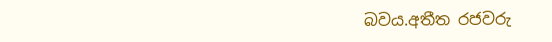බවය.අතීත රජවරු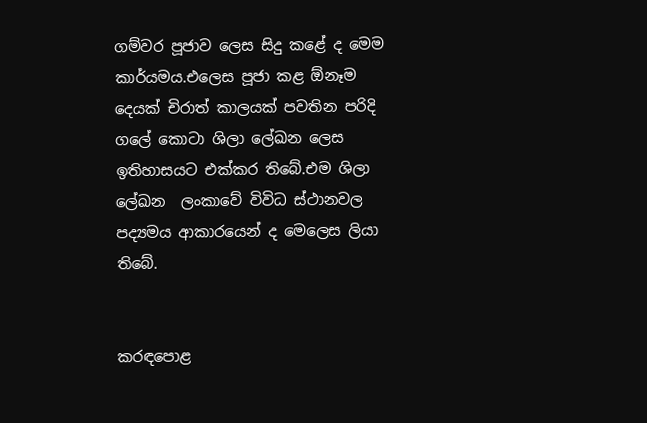ගම්වර පූජාව ලෙස සිදු කළේ ද මෙම කාර්යමය.එලෙස පූජා කළ ඕනෑම දෙයක් චිරාත් කාලයක් පවතින පරිදි ගලේ කොටා ශිලා ලේඛන ලෙස ඉතිහාසයට එක්කර තිබේ.එම ශිලා ලේඛන  ලංකාවේ විවිධ ස්ථානවල පද්‍යමය ආකාරයෙන් ද මෙලෙස ලියා තිබේ.


කරඳපොළ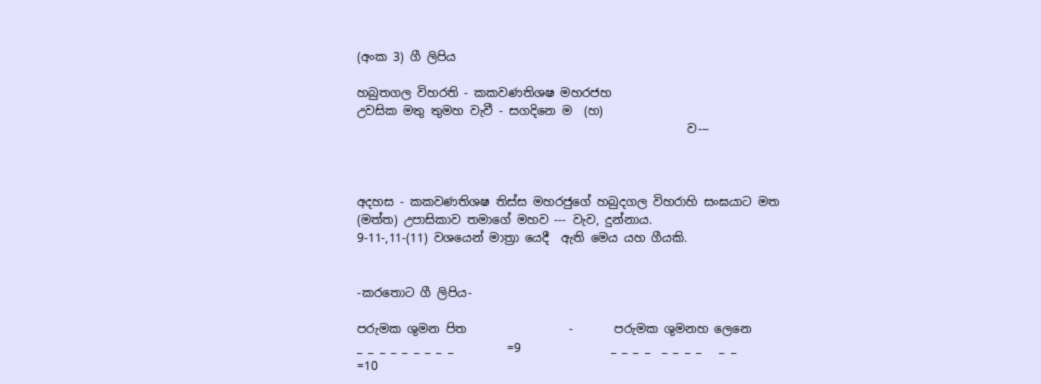(අංක 3) ගී ලිපිය

හබුතගල විහරති - කකවණතිශෂ මහරජහ
උවසික මතු තුමහ වැවී - සගදිනෙ ම  (හ)
                                                       ව---



අදහස - කකවණතිශෂ තිස්ස මහරජුගේ හබුදගල විහරාහි සංඝයාට මත (මත්ත) උපාසිකාව තමාගේ මහව --- වැව, දුන්නාය.
9-11-,11-(11) වශයෙන් මාත්‍රා යෙදී  ඇති මෙය යහ ගීයකි.


-කරතොට ගී ලිපිය-

පරුමක ශුමන පිත                 -       පරුමක ශුමනහ ලෙනෙ
_ _ _ _ _ _ _ _ _         =9               _ _ _ _  _ _ _ _   _ _        =10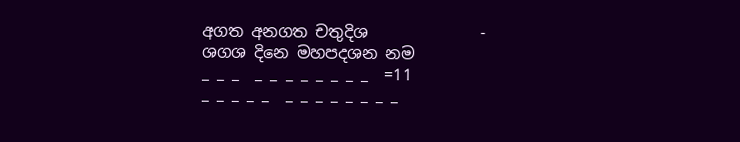අගත අනගත චතුදිශ              -       ශගශ දිනෙ මහපදශන නම
_ _ _  _ _ _ _ _ _ _ _  =11             _ _ _ _ _  _ _ _ _ _ _ _ _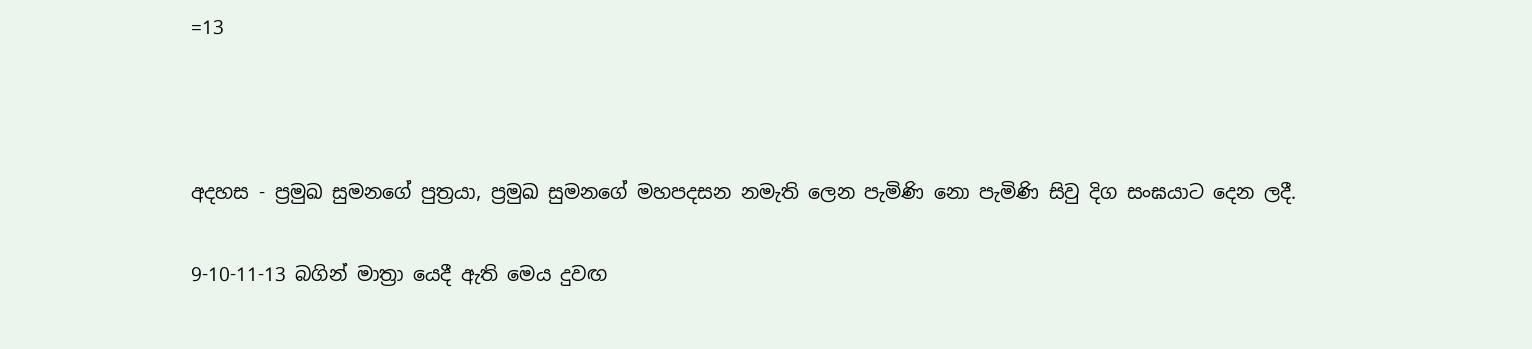=13



අදහස - ප්‍රමුඛ සුමනගේ පුත්‍රයා, ප්‍රමුඛ සුමනගේ මහපදසන නමැති ලෙන පැමිණි නො පැමිණි සිවු දිග සංඝයාට දෙන ලදී.

9-10-11-13 බගින් මාත්‍රා යෙදී ඇති මෙය දුවඟ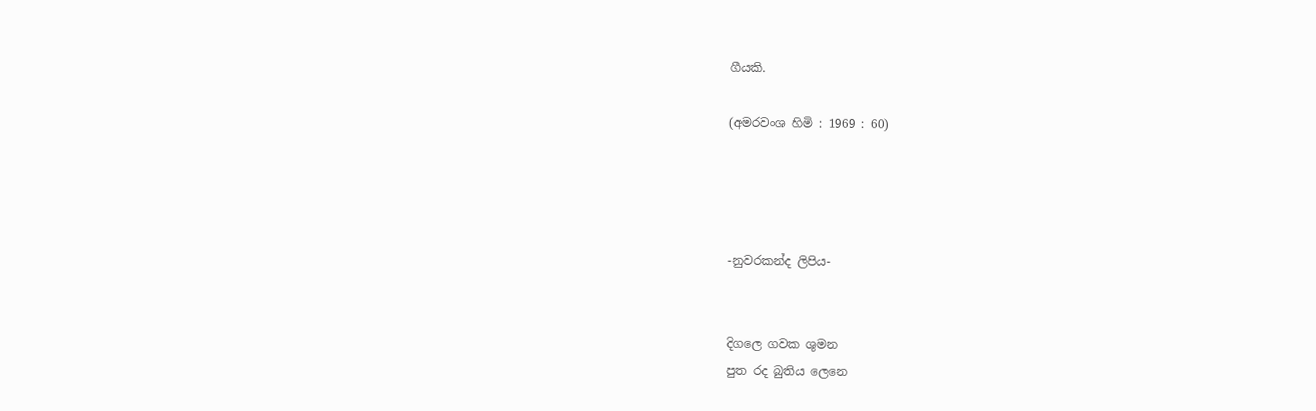ගීයකි.

(අමරවංශ හිමි : 1969 : 60)




-නුවරකන්ද ලිපිය-


දිගලෙ ගවක ශුමන
පුත රද බුතිය ලෙනෙ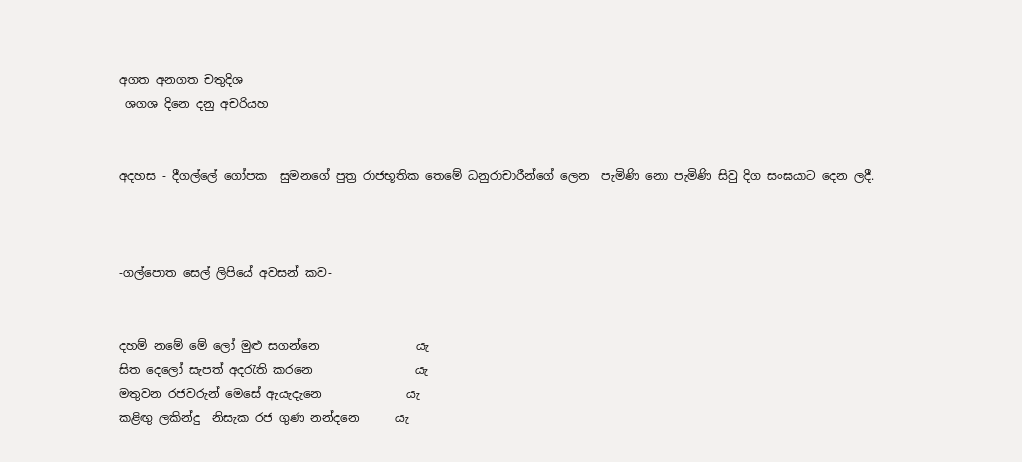අගත අනගත චතුදිශ
 ශගශ දිනෙ දනු අචරියහ


අදහස - දීගල්ලේ ගෝපක  සුමනගේ පුත්‍ර රාජභූතික තෙමේ ධනුරාචාරීන්ගේ ලෙන  පැමිණි නො පැමිණි සිවු දිග සංඝයාට දෙන ලදී.



-ගල්පොත සෙල් ලිපියේ අවසන් කව-


දහම් නමේ මේ ලෝ මුළු සගන්නෙ                යැ
සිත දෙලෝ සැපත් අදරැති කරනෙ                 යැ
මතුවන රජවරුන් මෙසේ ඇයැදැනෙ              යැ
කළිඟු ලකින්දු  නිසැක රජ ගුණ නන්දනෙ      යැ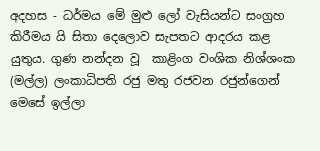අදහස - ධර්මය මේ මුළු ලෝ වැසියන්ට සංග්‍රහ කිරීමය යි සිතා දෙලොව සැපතට ආදරය කළ යුතුය. ගුණ නන්දන වූ  කාළිංග වංශික නිශ්ශංක (මල්ල) ලංකාධිපති රජු මතු රජවන රජුන්ගෙන් මෙසේ ඉල්ලා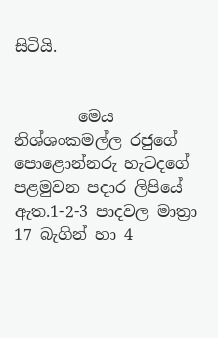සිටියි.


        මෙය නිශ්ශංකමල්ල රජුගේ පොළොන්නරු හැටදගේ පළමුවන පදාර ලිපියේ ඇත.1-2-3 පාදවල මාත්‍රා 17 බැගින් හා 4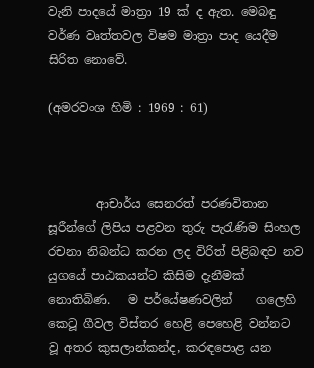වැනි පාදයේ මාත්‍රා 19 ක් ද ඇත. මෙබඳු වර්ණ වෘත්තවල විෂම මාත්‍රා පාද යෙදීම සිරිත නොවේ.

(අමරවංශ හිමි : 1969 : 61)



        ආචාර්ය සෙනරත් පරණවිතාන සූරීන්ගේ ලිපිය පළවන තුරු පැරැණිම සිංහල රචනා නිබන්ධ කරන ලද විරිත් පිළිබඳව නව යුගයේ පාඨකයන්ට කිසිම දැනීමක් නොතිබිණ‌.   ම පර්යේෂණවලින්    ගලෙහි කෙටූ ගීවල විස්‌තර හෙළි පෙහෙළි වන්නට වූ අතර කුසලාන්කන්ද, කරඳපොළ යන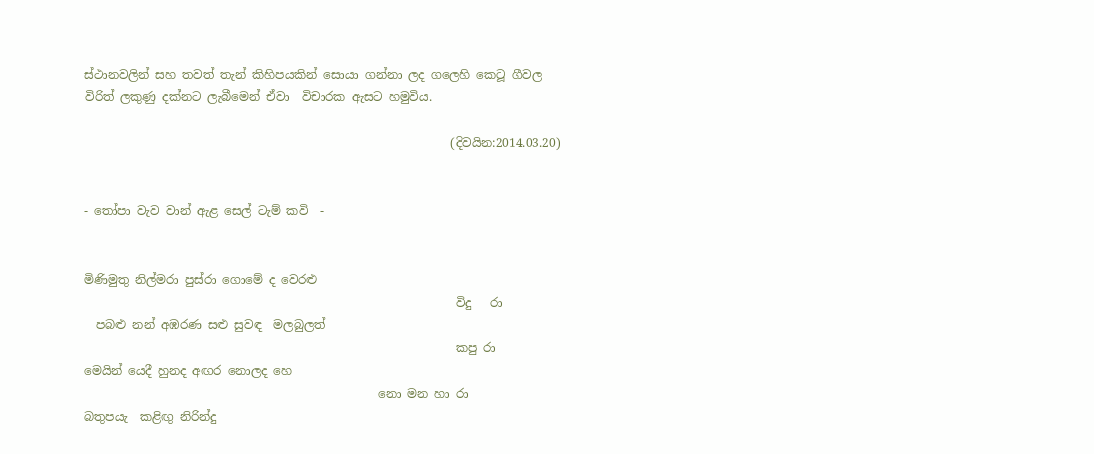ස්‌ථානවලින් සහ තවත් තැන් කිහිපයකින් සොයා ගන්නා ලද ගලෙහි කෙටූ ගීවල විරිත් ලකුණු දක්‌නට ලැබීමෙන් ඒවා  විචාරක ඇසට හමුවිය.

                                                             (දිවයින:2014.03.20)


- තෝපා වැව වාන් ඇළ සෙල් ටැම් කවි  -


මිණිමුතු නිල්මරා පුස්රා ගොමේ ද වෙරළු
                                                              විදු   රා
  පබළු නන් අඹරණ සළු සුවඳ  මලබුලත්
                                                              කපු රා
මෙයින් යෙදී හුනද අඟර නොලද හෙ
                                                 නො මන හා රා
බතුපයැ  කළිඟු නිරින්දු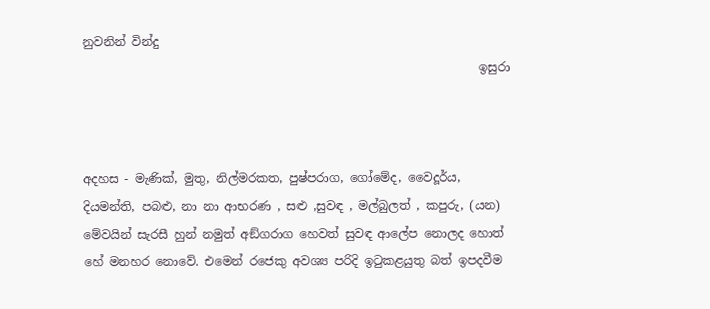නුවනින් වින්දු
                                                                  ඉසුරා



අදහස - මැණික්, මුතු, නිල්මරකත, පුෂ්පරාග, ගෝමේද, වෛදූර්ය, දියමන්ති, පබළු, නා නා ආභරණ , සළු ,සුවඳ , මල්බුලත් , කපුරු, (යන) මේවයින් සැරසී හුන් නමුත් අඞ්ගරාග හෙවත් සුවඳ ආලේප නොලද හොත් හේ මනහර නොවේ. එමෙන් රජෙකු අවශ්‍ය පරිදි ඉටුකළයුතු බත් ඉපදවීම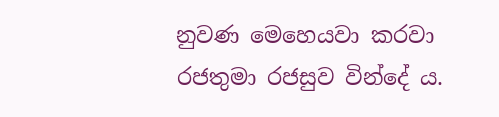නුවණ මෙහෙයවා කරවා රජතුමා රජසුව වින්දේ ය.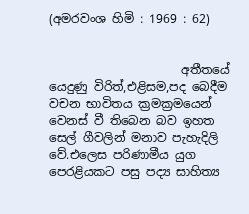(අමරවංශ හිමි : 1969 : 62)


                      අතීතයේ යෙදුණු විරිත්,එළිසම,පද බෙදීම වචන භාවිතය ක්‍රමක්‍රමයෙන් වෙනස් වී තිබෙන බව ඉහත සෙල් ගීවලින් මනාව පැහැදිලි වේ.එලෙස පරිණාමීය යුග පෙරළියකට පසු පද්‍ය සාහිත්‍ය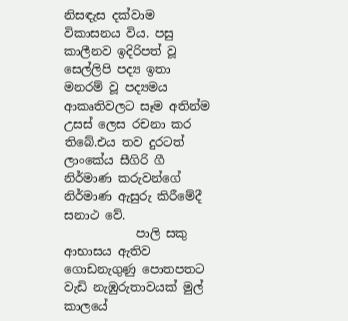නිසඳැස දක්වාම විකාසනය විය. පසු කාලීනව ඉදිරිපත් වූ සෙල්ලිපි පද්‍ය ඉතා මනරම් වූ පද්‍යමය ආකෘතිවලට සෑම අතින්ම උසස් ලෙස රචනා කර තිබේ.එය තව දුරටත් ලාංකේය සීගිරි ගී නිර්මාණ කරුවන්ගේ නිර්මාණ ඇසුරු කිරීමේදී සනාථ වේ.
            පාලි සකු ආභාසය ඇතිව ගොඩනැගුණු පොතපතට වැඩි නැඹුරුතාවයක් මුල් කාලයේ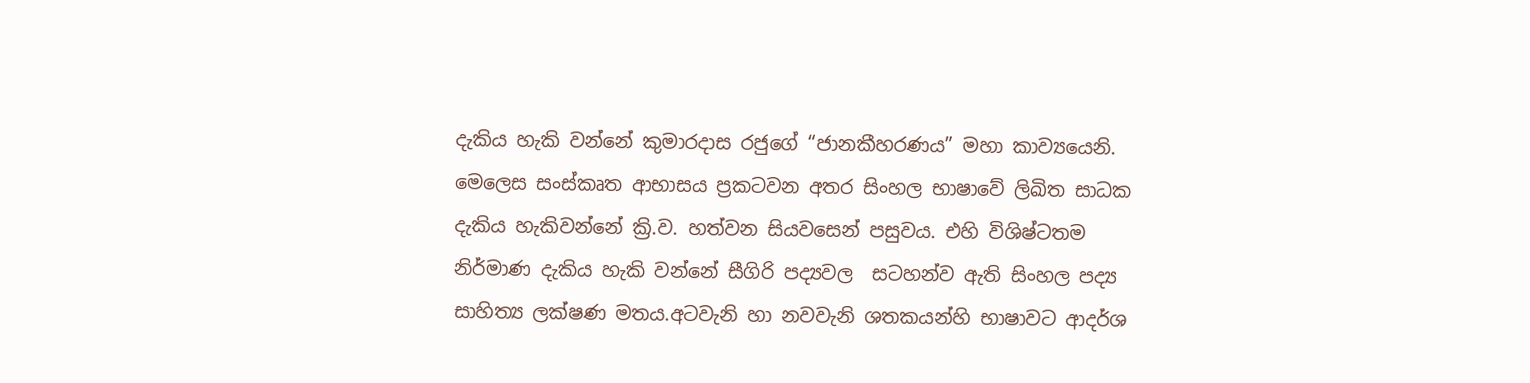දැකිය හැකි වන්නේ කුමාරදාස රජුගේ “ජානකීහරණය” මහා කාව්‍යයෙනි. මෙලෙස සංස්කෘත ආභාසය ප්‍රකටවන අතර සිංහල භාෂාවේ ලිඛිත සාධක දැකිය හැකිවන්නේ ක්‍රි.ව. හත්වන සියවසෙන් පසුවය. එහි විශිෂ්ටතම නිර්මාණ දැකිය හැකි වන්නේ සීගිරි පද්‍යවල  සටහන්ව ඇති සිංහල පද්‍ය සාහිත්‍ය ලක්ෂණ මතය.අටවැනි හා නවවැනි ශතකයන්හි භාෂාවට ආදර්ශ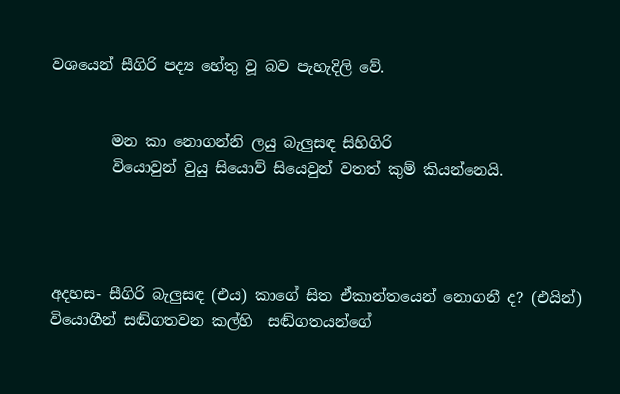වශයෙන් සීගිරි පද්‍ය හේතු වූ බව පැහැදිලි වේ.


        මන කා නොගන්නි ලයු බැලුසඳ සිහිගිරි
        වියොවුන් වුයු සියොව් සියෙවුන් වතත් කුම් කියන්නෙයි.




අදහස- සීගිරි බැලුසඳ (එය) කාගේ සිත ඒකාන්තයෙන් නොගනී ද? (එයින්) වියොගීන් සඬ්ගතවන කල්හි  සඬ්ගතයන්ගේ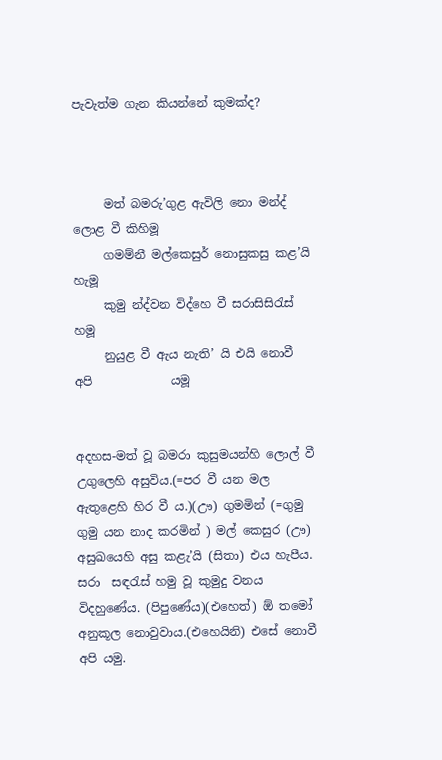පැවැත්ම ගැන කියන්නේ කුමක්ද?



     මත් බමරු’ගුළ ඇවිලි නො මන්ද් ලොළ වී කිහිමූ
     ගමම්නී මල්කෙසුර් නොසුකසු කළ’යි          හැමූ
     කුමු න්ද්වන විද්හෙ වී සරාසිසිරැස්                 හමූ
     නුයුළ වී ඇය නැති’ යි එයි නොවී අපි             යමූ


අදහස-මත් වූ බමරා කුසුමයන්හි ලොල් වී උගුලෙහි අසුවිය.(=පර වී යන මල ඇතුළෙහි හිර වී ය.)(ඌ) ගුමමින් (=ගුමු ගුමු යන නාද කරමින් ) මල් කෙසුර (ඌ) අසුඛයෙහි අසු කළැ’යි (සිතා) එය හැපීය. සරා  සඳරැස් හමු වූ කුමුදු වනය විදහුණේය. (පිපුණේය)(එහෙත්) ඕ තමෝ අනුකූල නොවුවාය.(එහෙයිනි) එසේ නොවී අපි යමු.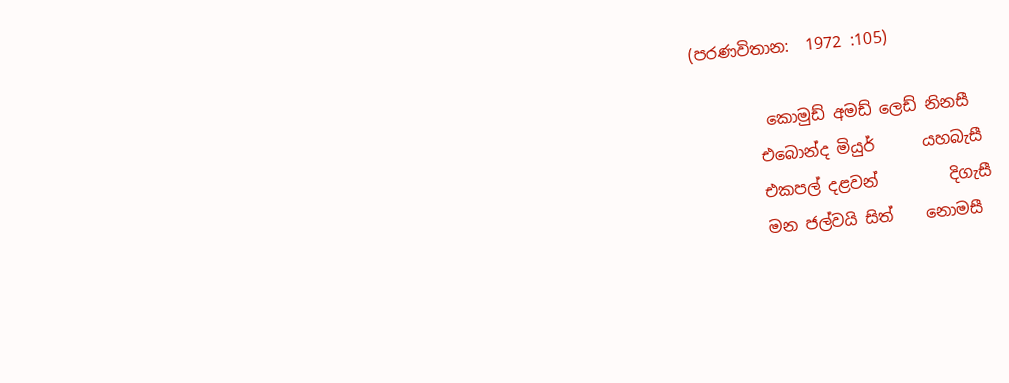(පරණවිතාන:  1972 :105)

         කොමුඩ් අමඩ් ලෙඩ් නිනසී
        එබොන්ද මියුර්      යහබැසී
        එකපල් දළවන්         දිගැසී
        මන ජල්වයි සිත්    නොමසී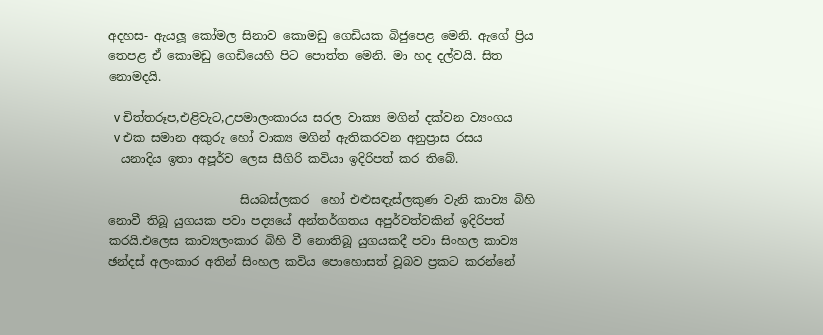අදහස- ඇයලූ කෝමල සිනාව කොමඩු ගෙඩියක බිජුපෙළ මෙනි. ඇගේ ප්‍රිය තෙපළ ඒ කොමඩු ගෙඩියෙහි පිට පොත්ත මෙනි. මා හද දල්වයි. සිත නොමදයි.

  v චිත්තරූප,එළිවැට,උපමාලංකාරය සරල වාක්‍ය මගින් දක්වන ව්‍යංගය
  v එක සමාන අකුරු හෝ වාක්‍ය මගින් ඇතිකරවන අනුප්‍රාස රසය
  යනාදිය ඉතා අපූර්ව ලෙස සීගිරි කවියා ඉදිරිපත් කර තිබේ.

                      සියබස්ලකර  හෝ එළුසඳැස්ලකුණ වැනි කාව්‍ය බිහි නොවී තිබූ යුගයක පවා පද්‍යයේ අන්තර්ගතය අපුර්වත්වකින් ඉදිරිපත් කරයි.එලෙස කාව්‍යලංකාර බිහි වී නොතිබූ යුගයකදී පවා සිංහල කාව්‍ය ඡන්දස් අලංකාර අතින් සිංහල කවිය පොහොසත් වූබව ප්‍රකට කරන්නේ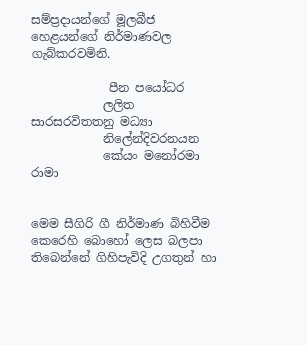සම්ප්‍රදායන්ගේ මූලබීජ හෙළයන්ගේ නිර්මාණවල ගැබ්කරවමිනි.

             පීන පයෝධර
            ලලිත සාරසරවිතතනු මධ්‍යා
            නිලේන්දිවරනයන
            කේයං මනෝරමා රාමා


මෙම සීගිරි ගී නිර්මාණ බිහිවීම කෙරෙහි බොහෝ ලෙස බලපා තිබෙන්නේ ගිහිපැවිදි උගතුන් හා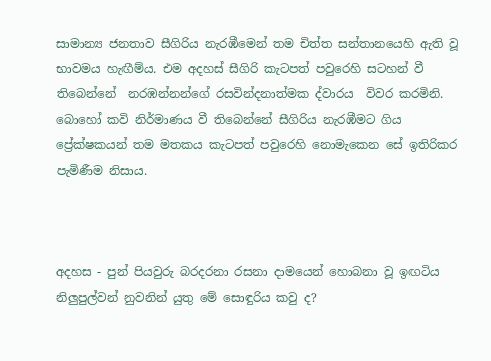සාමාන්‍ය ජනතාව සීගිරිය නැරඹීමෙන් තම චිත්ත සන්තානයෙහි ඇති වූ භාවමය හැඟීම්ය. එම අදහස් සීගිරි කැටපත් පවුරෙහි සටහන් වී තිබෙන්නේ  නරඹන්නන්ගේ රසවින්දනාත්මක ද්වාරය  විවර කරමිනි. බොහෝ කවි නිර්මාණය වී තිබෙන්නේ සීගිරිය නැරඹීමට ගිය ප්‍රේක්ෂකයන් තම මතකය කැටපත් පවුරෙහි නොමැකෙන සේ ඉතිරිකර පැමිණීම නිසාය.



අදහස - පුන් පියවුරු බරදරනා රසනා දාමයෙන් හොබනා වූ ඉඟටිය නිලුපුල්වන් නුවනින් යුතු මේ සොඳුරිය කවු ද?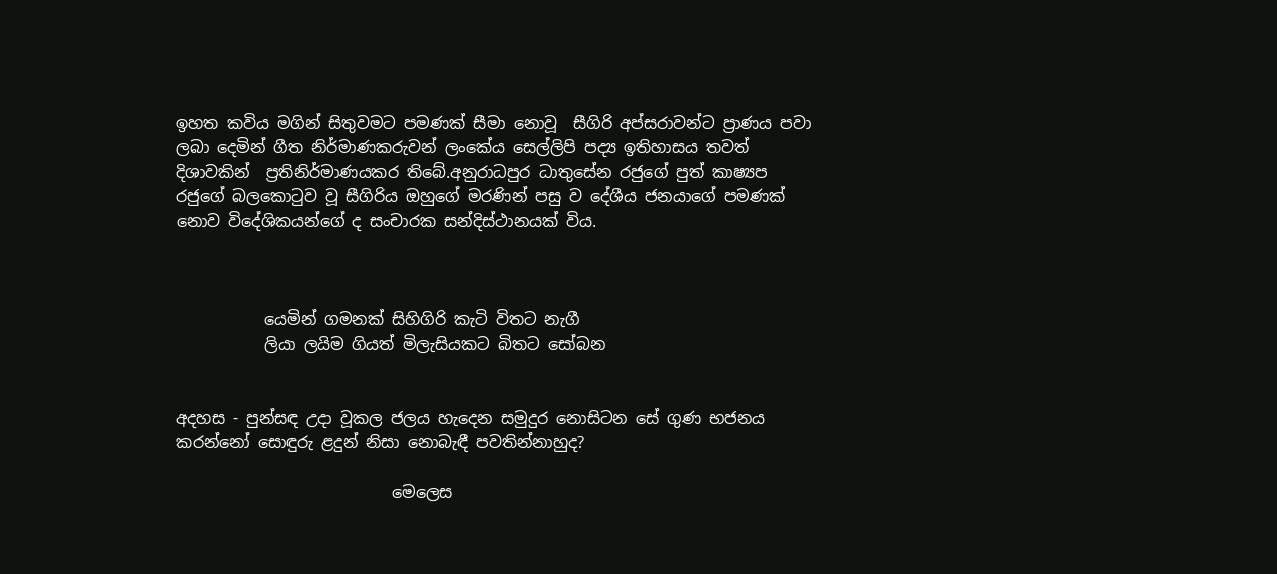ඉහත කවිය මගින් සිතුවමට පමණක් සීමා නොවූ  සීගිරි අප්සරාවන්ට ප්‍රාණය පවා ලබා දෙමින් ගීත නිර්මාණකරුවන් ලංකේය සෙල්ලිපි පද්‍ය ඉතිහාසය තවත් දිශාවකින්  ප්‍රතිනිර්මාණයකර තිබේ.අනුරාධපුර ධාතුසේන රජුගේ පුත් කාෂ්‍යප රජුගේ බලකොටුව වූ සීගිරිය ඔහුගේ මරණින් පසු ව දේශීය ජනයාගේ පමණක් නොව විදේශිකයන්ගේ ද සංචාරක සන්දිස්ථානයක් විය.



           යෙමින් ගමනක් සිහිගිරි කැටි විතට නැගී
           ලියා ලයිම ගියත් මිලැසියකට බිතට සෝබන


අදහස - පුන්සඳ උදා වූකල ජලය හැදෙන සමුදුර නොසිටන සේ ගුණ භජනය කරන්නෝ සොඳුරු ළදුන් නිසා නොබැඳී පවතින්නාහුද?

                           මෙලෙස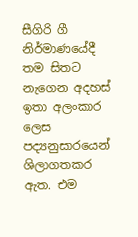සීගිරි ගී නිර්මාණයේදී තම සිතට නැගෙන අදහස් ඉතා අලංකාර ලෙස පද්‍යනුසාරයෙන් ශිලාගතකර ඇත. එම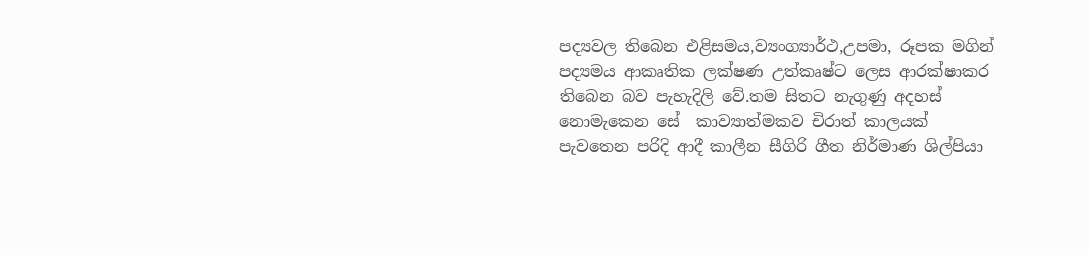පද්‍යවල තිබෙන එළිසමය,ව්‍යංග්‍යාර්ථ,උපමා, රූපක මගින් පද්‍යමය ආකෘතික ලක්ෂණ උත්කෘෂ්ට ලෙස ආරක්ෂාකර තිබෙන බව පැහැදිලි වේ.තම සිතට නැගුණු අදහස් නොමැකෙන සේ  කාව්‍යාත්මකව චිරාත් කාලයක් පැවතෙන පරිදි ආදී කාලීන සීගිරි ගීත නිර්මාණ ශිල්පියා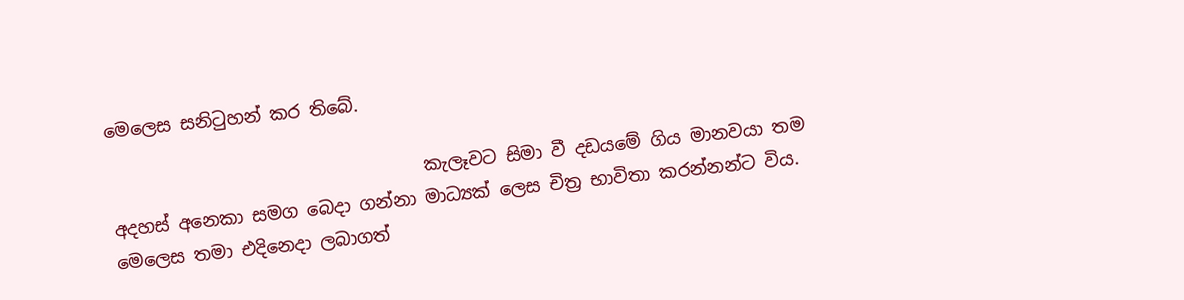මෙලෙස සනිටුහන් කර තිබේ.

                                   කැලෑවට සිමා වී දඩයමේ ගිය මානවයා තම අදහස් අනෙකා සමග බෙදා ගන්නා මාධ්‍යක් ලෙස චිත්‍ර භාවිතා කරන්නන්ට විය. මෙලෙස තමා එදිනෙදා ලබාගත්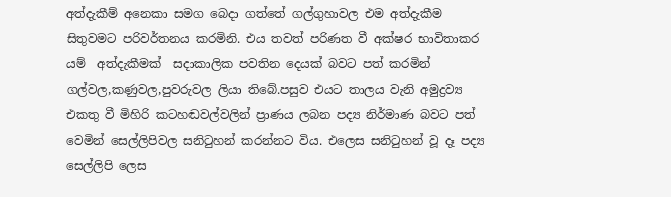අත්දැකීම් අනෙකා සමග බෙදා ගත්තේ ගල්ගුහාවල එම අත්දැකීම සිතුවමට පරිවර්තනය කරමිනි. එය තවත් පරිණත වී අක්ෂර භාවිතාකර යම්  අත්දැකීමක්  සදාකාලික පවතින දෙයක් බවට පත් කරමින් ගල්වල,කණුවල,පුවරුවල ලියා තිබේ.පසුව එයට තාලය වැනි අමුද්‍රව්‍ය එකතු වී මිහිරි කටහඬවල්වලින් ප්‍රාණය ලබන පද්‍ය නිර්මාණ බවට පත් වෙමින් සෙල්ලිපිවල සනිටුහන් කරන්නට විය. එලෙස සනිටුහන් වූ දෑ පද්‍ය සෙල්ලිපි ලෙස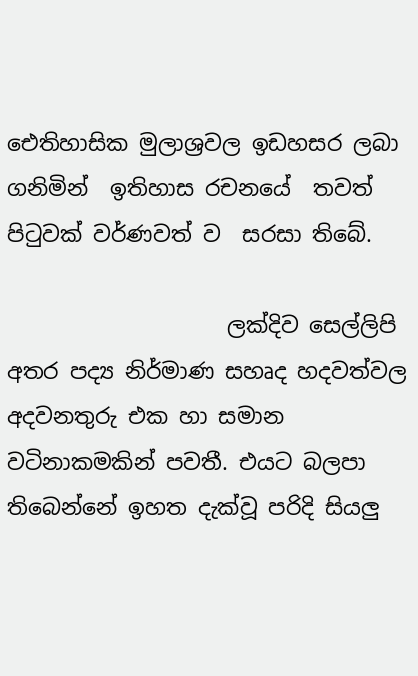ඓතිහාසික මුලාශ්‍රවල ඉඩහසර ලබා ගනිමින්  ඉතිහාස රචනයේ  තවත් පිටුවක් වර්ණවත් ව  සරසා තිබේ.

                    ලක්දිව සෙල්ලිපි අතර පද්‍ය නිර්මාණ සහෘද හදවත්වල අදවනතුරු එක හා සමාන වටිනාකමකින් පවතී. එයට බලපා තිබෙන්නේ ඉහත දැක්වූ පරිදි සියලු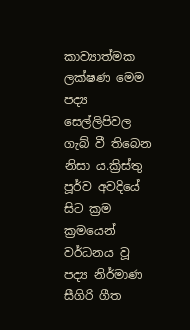කාව්‍යාත්මක ලක්ෂණ මෙම පද්‍ය සෙල්ලිපිවල ගැබ් වී තිබෙන නිසා ය.ක්‍රිස්තු පූර්ව අවදියේ සිට ක්‍රම ක්‍රමයෙන් වර්ධනය වූ පද්‍ය නිර්මාණ සීගිරි ගීත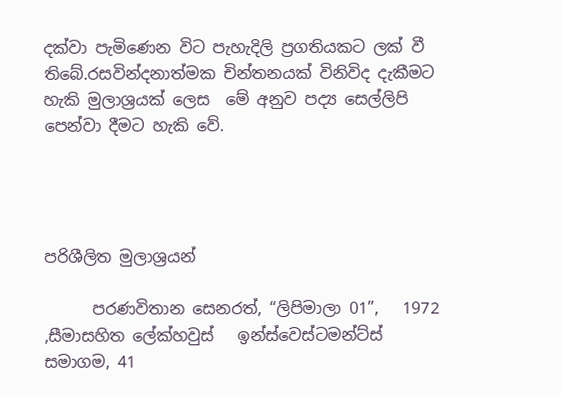දක්වා පැමිණෙන විට පැහැදිලි ප්‍රගතියකට ලක් වී තිබේ.රසවින්දනාත්මක චින්තනයක් විනිවිද දැකීමට හැකි මුලාශ්‍රයක් ලෙස  මේ අනුව පද්‍ය සෙල්ලිපි පෙන්වා දීමට හැකි වේ.




පරිශීලිත මුලාශ්‍රයන්

      පරණවිතාන සෙනරත්, “ලිපිමාලා 01”,   1972 ,සීමාසහිත ලේක්හවුස්   ඉන්ස්වෙස්ටමන්ට්ස් සමාගම, 41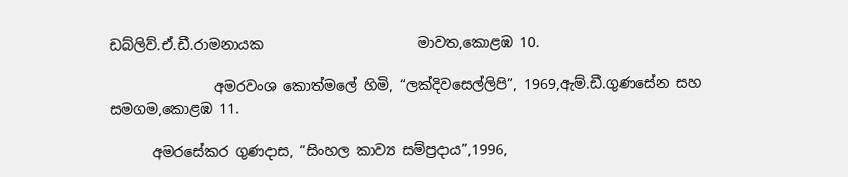ඩබ්ලිව්.ඒ.ඩී.රාමනායක                      මාවත,කොළඹ 10.

               අමරවංශ කොත්මලේ හිමි, “ලක්දිවසෙල්ලිපි”, 1969,ඇම්.ඩී.ගුණසේන සහ සමගම,කොළඹ 11.

      අමරසේකර ගුණදාස, “සිංහල කාව්‍ය සම්ප්‍රදාය”,1996,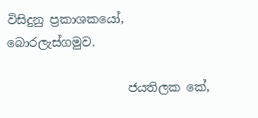විසිදුනු ප්‍රකාශකයෝ, බොරලැස්ගමුව.

                    ජයතිලක කේ,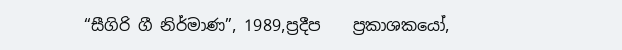“සීගිරි ගී නිර්මාණ”, 1989,ප්‍රදීප    ප්‍රකාශකයෝ,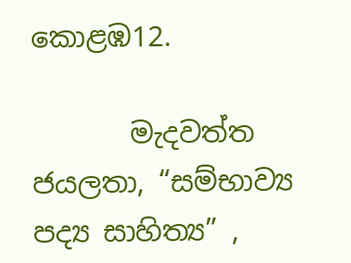කොළඹ12.

       මැදවත්ත ජයලතා, “සම්භාව්‍ය පද්‍ය සාහිත්‍ය” ,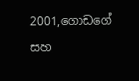2001,ගොඩගේ සහ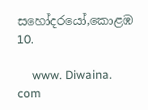සහෝදරයෝ,කොළඹ 10.

     www. Diwaina. com